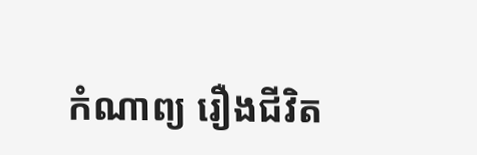កំណាព្យ រឿងជីវិត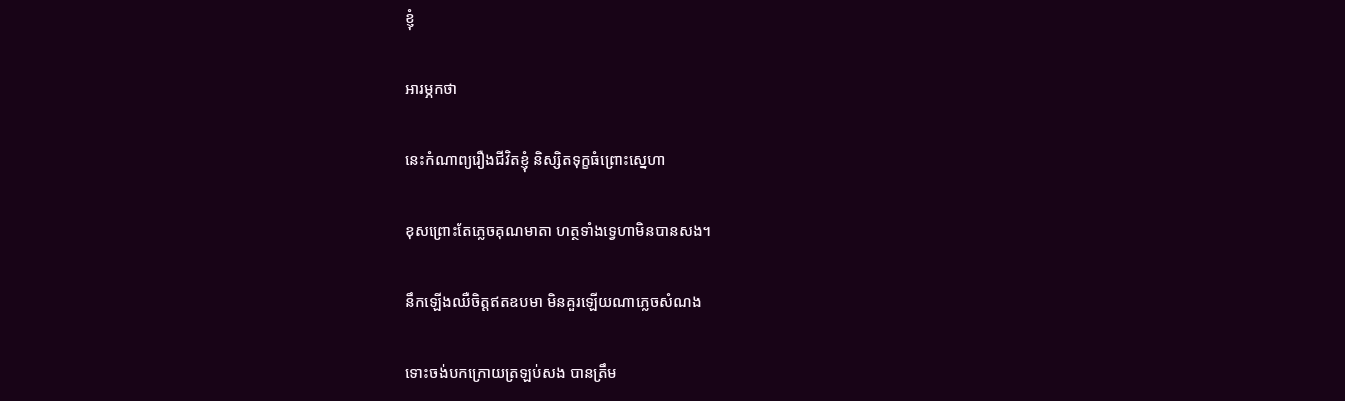ខ្ញុំ

អារម្ភកថា

នេះកំណាព្យរឿងជីវិតខ្ញុំ និស្សិតទុក្ខធំព្រោះស្នេហា

ខុសព្រោះតែភ្លេចគុណមាតា ហត្ថទាំងទ្វេហាមិនបានសង។

នឹកឡើងឈឺចិត្តឥតឧបមា មិនគួរឡើយណាភ្លេចសំណង

ទោះចង់បកក្រោយត្រឡប់សង បានត្រឹម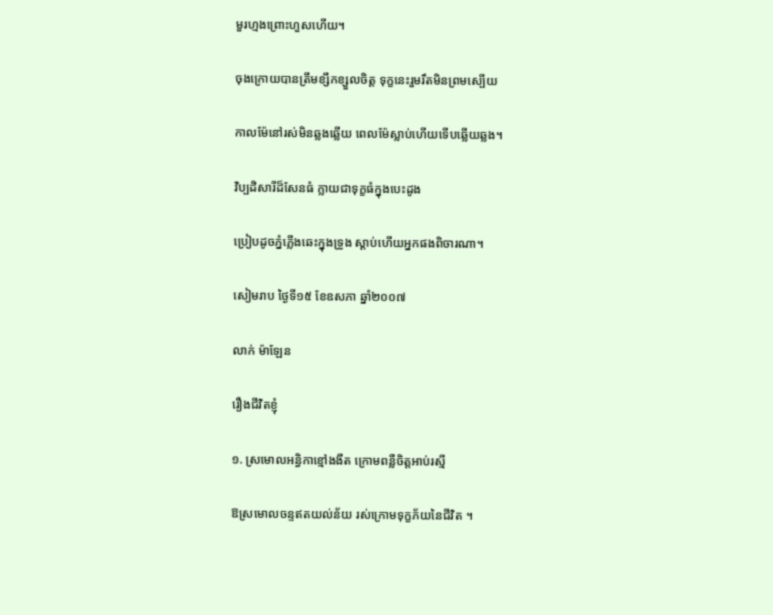មួរហ្មងព្រោះហួសហើយ។

ចុងក្រោយបានត្រឹមខ្សឹកខ្សួលចិត្ត ទុក្ខនេះរួមរឹតមិនព្រមស្បើយ

កាលម៉ែនៅរស់មិនឆ្លងឆ្លើយ ពេលម៉ែស្លាប់ហើយទើបឆ្លើយឆ្លង។

វិប្បដិសារីដ៏សែនធំ ក្លាយជាទុក្ខធំក្នុងបេះដូង

ប្រៀបដូចភ្នំភ្លើងឆេះក្នុងទ្រូង ស្តាប់ហើយអ្នកផងពិចារណា។

សៀមរាប ថ្ងៃទី១៥ ខែឧសភា ឆ្នាំ២០០៧

លាក់ ម៉ាឡែន

រឿងជីវិតខ្ញុំ

១. ស្រមោលអន្ធិកាខ្មៅងងឹត ក្រោមពន្លឺចិត្តអាប់រស្មី

ឱស្រមោលចន្ទឥតយល់ន័យ រស់ក្រោមទុក្ខភ័យនៃជីវិត ។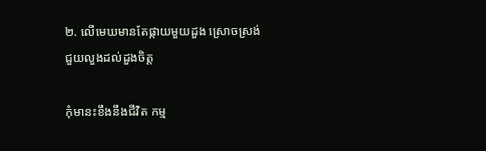២. លើមេឃមានតែផ្កាយមួយដួង ស្រោចស្រង់ជួយលួងដល់ដួងចិត្ត

កុំមានះខឹងនឹងជីវិត កម្ម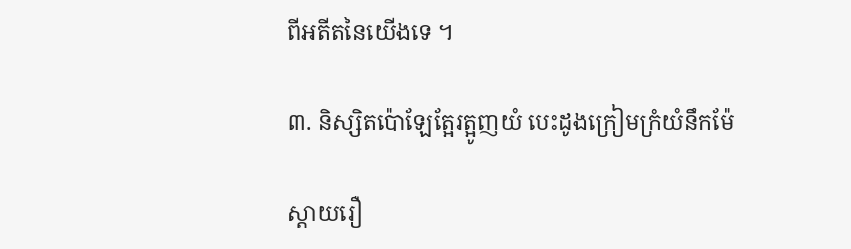ពីអតីតនៃយើងទេ ។

៣. និស្សិតប៉ោឡែត្អែរត្អូញយំ បេះដូងក្រៀមក្រំយំនឹកម៉ែ

ស្តាយរឿ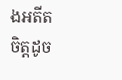ងអតីតចិត្តដូច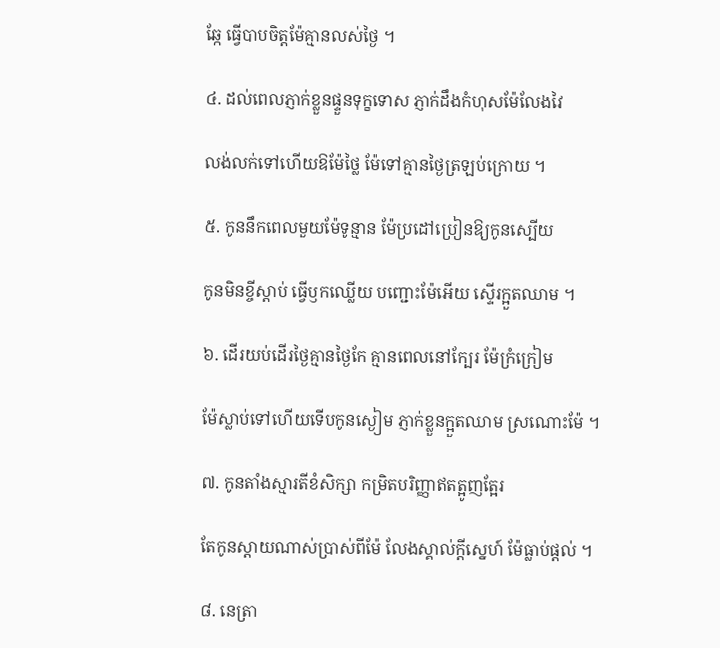ឆ្កែ ធ្វើបាបចិត្តម៉ែគ្មានលស់ថ្ងៃ ។

៤. ដល់ពេលភ្ញាក់ខ្លួនផ្ទួនទុក្ខទោស ភ្ញាក់ដឹងកំហុសម៉ែលែងវៃ

លង់លក់ទៅហើយឱម៉ែថ្លៃ ម៉ែទៅគ្មានថ្ងៃត្រឡប់ក្រោយ ។

៥. កូននឹកពេលមួយម៉ែទូន្មាន ម៉ែប្រដៅប្រៀនឱ្យកូនស្បើយ

កូនមិនខ្ចីស្តាប់ ធ្វើឫកឈ្លើយ បញ្ជោះម៉ែអើយ ស្ទើរក្អួតឈាម ។

៦. ដើរយប់ដើរថ្ងៃគ្មានថ្ងៃកែ គ្មានពេលនៅក្បែរ ម៉ែក្រំក្រៀម

ម៉ែស្លាប់ទៅហើយទើបកូនស្ងៀម ភ្ញាក់ខ្លួនក្អួតឈាម ស្រណោះម៉ែ ។

៧. កូនតាំងស្មារតីខំសិក្សា កម្រិតបរិញ្ញាឥតត្អូញត្អែរ

តែកូនស្តាយណាស់ប្រាស់ពីម៉ែ លែងស្គាល់ក្តីស្នេហ៍ ម៉ែធ្លាប់ផ្តល់ ។

៨. នេត្រា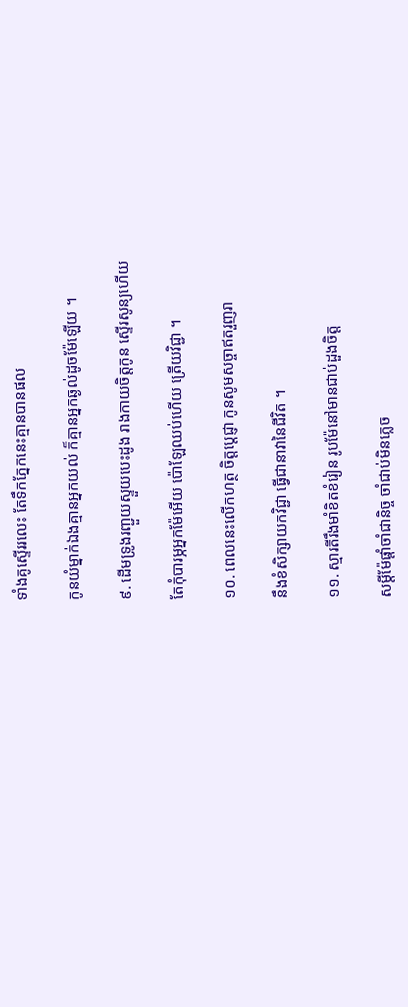ទាំងគូស្ទើររលេះ តែទឹកភ្នែកនេះគ្មានបានផល

កូនយំម្នាក់ឯងគ្មានអ្នកយល់ ក៏គ្មានអ្នកឆ្ងល់ដូចម៉ែឡើយ ។

៩. ដើមទ្រូងរញ្ជួយស្ទួយបេះដូង រាងកាយចិត្តកូន ស្ទើរសូន្យហើយ

តែកុំបារម្ភអ្នកម៉ែអើយ ប៉ោឡែឈប់ហើយ ត្រើយវិជ្ជា ។

១០. ពេលនេះលើកហត្ថ ចិត្តប្តេជ្ញា កូនសូមសច្ចាឥតរួញរា

នឹងខំសិក្សាយកវិជ្ជា ធ្វើជានាវានៃជីវិត ។

១១. ស្មារតីរឹងមាំខិតខំរៀន រូបម៉ែនៅមានជាប់ដួងចិត្ត

សម្តីម៉ែផ្តាំចាំជានិច្ច ចាំជាប់មិនភ្លេច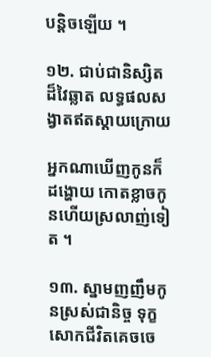បន្តិចឡើយ ។

១២. ជាប់ជានិស្សិតដ៏វៃឆ្លាត លទ្ធផលសង្វាតឥតស្តាយក្រោយ

អ្នកណាឃើញកូនក៏ដង្ហោយ កោតខ្លាចកូនហើយស្រលាញ់ទៀត ។

១៣. ស្នាមញញឹមកូនស្រស់ជានិច្ច ទុក្ខសោកជីវិតគេចចេ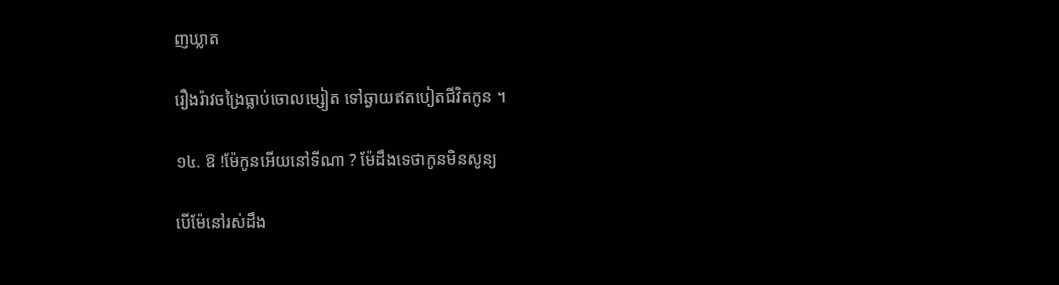ញឃ្លាត

រឿងរ៉ាវចង្រៃធ្លាប់ចោលម្សៀត ទៅឆ្ងាយឥតបៀតជីវិតកូន ។

១៤. ឱ !ម៉ែកូនអើយនៅទីណា ? ម៉ែដឹងទេថាកូនមិនសូន្យ

បើម៉ែនៅរស់ដឹង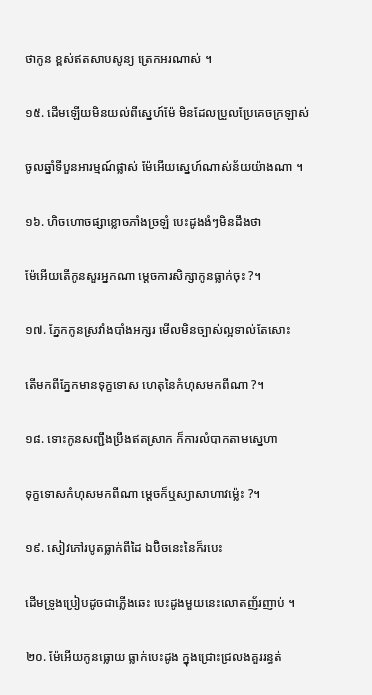ថាកូន ខ្ពស់ឥតសាបសូន្យ ត្រេកអរណាស់ ។

១៥. ដើមឡើយមិនយល់ពីស្នេហ៍ម៉ែ មិនដែលប្រួលប្រែគេចក្រឡាស់

ចូលឆ្នាំទីបួនអារម្មណ៍ផ្លាស់ ម៉ែអើយស្នេហ៍ណាស់ន័យយ៉ាងណា ។

១៦. ហិចហោចផ្សាខ្លោចភាំងច្រឡំ បេះដូងងំៗមិនដឹងថា

ម៉ែអើយតើកូនសួរអ្នកណា ម្តេចការសិក្សាកូនធ្លាក់ចុះ ?។

១៧. ភ្នែកកូនស្រវាំងបាំងអក្សរ មើលមិនច្បាស់ល្អទាល់តែសោះ

តើមកពីភ្នែកមានទុក្ខទោស ហេតុនៃកំហុសមកពីណា ?។

១៨. ទោះកូនសញ្ជឹងប្រឹងឥតស្រាក ក៏ការលំបាកតាមស្នេហា

ទុក្ខទោសកំហុសមកពីណា ម្តេចក៏ឬស្យាសាហាវម៉្លេះ ?។

១៩. សៀវភៅរបូតធ្លាក់ពីដៃ ឯប៊ិចនេះនៃក៏របេះ

ដើមទ្រូងប្រៀបដូចជាភ្លើងឆេះ បេះដូងមួយនេះលោតញ័រញាប់ ។

២០. ម៉ែអើយកូនធ្លោយ ធ្លាក់បេះដូង ក្នុងជ្រោះជ្រលងគួររន្ធត់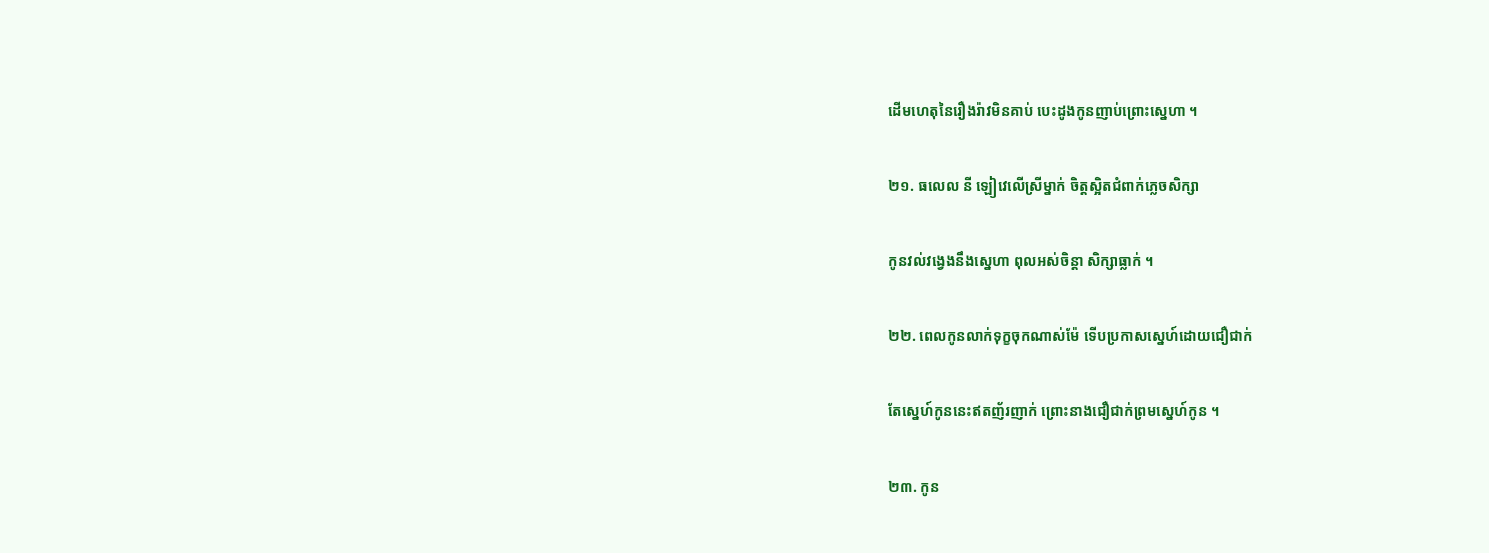ដើមហេតុនៃរឿងរ៉ាវមិនគាប់ បេះដូងកូនញាប់ព្រោះស្នេហា ។

២១. ធលេល នី ឡៀវេលើស្រីម្នាក់ ចិត្តស្អិតជំពាក់ភ្លេចសិក្សា

កូនវល់វង្វេងនឹងស្នេហា ពុលអស់ចិន្តា សិក្សាធ្លាក់ ។

២២. ពេលកូនលាក់ទុក្ខចុកណាស់ម៉ែ ទើបប្រកាសស្នេហ៍ដោយជឿជាក់

តែស្នេហ៍កូននេះឥតញ័រញាក់ ព្រោះនាងជឿជាក់ព្រមស្នេហ៍កូន ។

២៣. កូន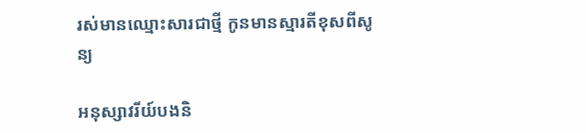រស់មានឈ្មោះសារជាថ្មី កូនមានស្មារតីខុសពីសូន្យ

អនុស្សាវរីយ៍បងនិ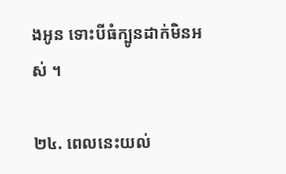ងអូន ទោះបីធំក្បូនដាក់មិនអស់ ។

២៤. ពេលនេះយល់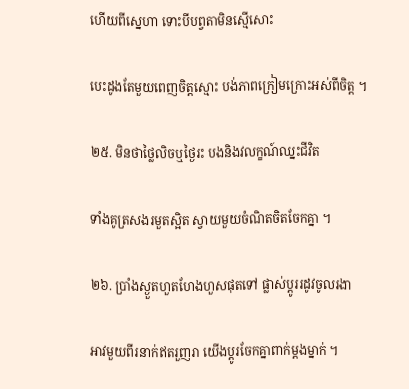ហើយពីស្នេហា ទោះបីបព្វតាមិនស្មើសោះ

បេះដូងតែមួយពេញចិត្តស្មោះ បង់ភាពក្រៀមក្រោះអស់ពីចិត្ត ។

២៥. មិនថាថ្លៃលិចឬថ្ងៃរះ បងនិងវលក្ខណ៍ឈ្នះជីវិត

ទាំងគូត្រសងរមួតស្អិត ស្វាយមួយចំណិតចិតចែកគ្នា ។

២៦. ប្រាំងស្ងួតហួតហែងហួសផុតទៅ ផ្លាស់ប្តូររដូវចូលរងា

អាវមួយពីរនាក់ឥតរួញរា យើងប្តូរចែកគ្នាពាក់ម្តងម្នាក់ ។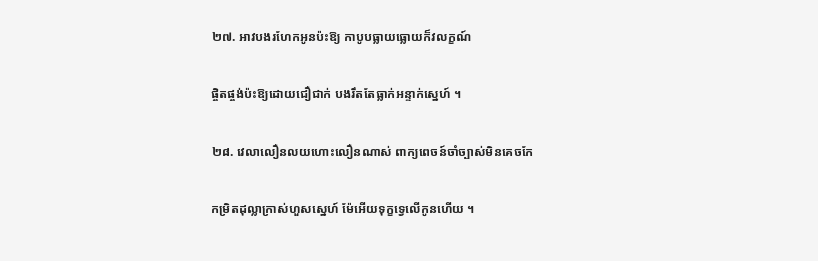២៧. អាវបងរហែកអូនប៉ះឱ្យ កាបូបធ្លាយធ្លោយក៏វលក្ខណ៍

ផ្ចិតផ្ចង់ប៉ះឱ្យដោយជឿជាក់ បងរឹតតែធ្លាក់អន្ទាក់ស្នេហ៍ ។

២៨. វេលាលឿនលយហោះលឿនណាស់ ពាក្យពេចន៍ចាំច្បាស់មិនគេចកែ

កម្រិតដុល្លាក្រាស់ហួសស្នេហ៍ ម៉ែអើយទុក្ខទ្វេលើកូនហើយ ។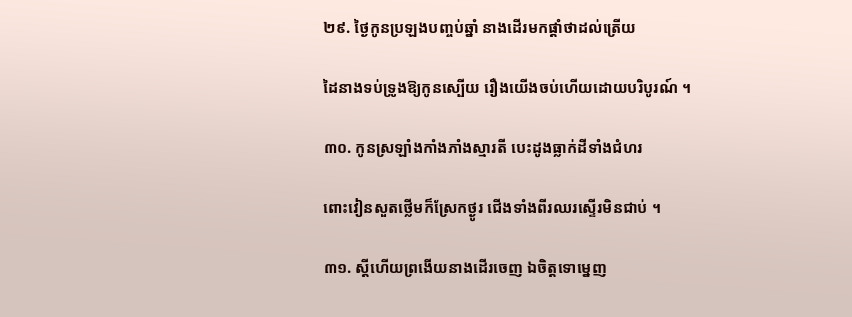២៩. ថ្ងៃកូនប្រឡងបញ្ចប់ឆ្នាំ នាងដើរមកផ្តាំថាដល់ត្រើយ

ដៃនាងទប់ទ្រូងឱ្យកូនស្បើយ រឿងយើងចប់ហើយដោយបរិបូរណ៍ ។

៣០. កូនស្រឡាំងកាំងភាំងស្មារតី បេះដូងធ្លាក់ដីទាំងជំហរ

ពោះវៀនសួតថ្លើមក៏ស្រែកថ្ងូរ ជើងទាំងពីរឈរស្ទើរមិនជាប់ ។

៣១. ស្តីហើយព្រងើយនាងដើរចេញ ឯចិត្តទោម្នេញ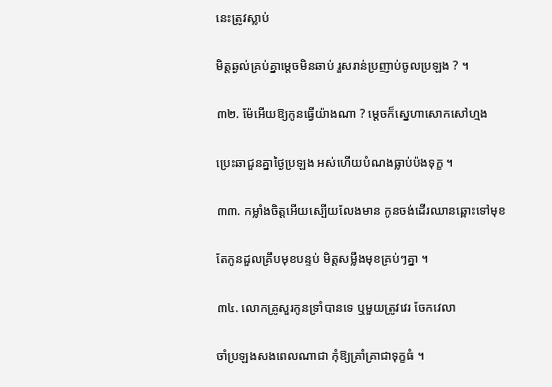នេះត្រូវស្លាប់

មិត្តឆ្ងល់គ្រប់គ្នាម្តេចមិនឆាប់ រួសរាន់ប្រញាប់ចូលប្រឡង ? ។

៣២. ម៉ែអើយឱ្យកូនធ្វើយ៉ាងណា ? ម្តេចក៏ស្នេហាសោកសៅហ្មង

ប្រេះឆាជួនគ្នាថ្ងៃប្រឡង អស់ហើយបំណងធ្លាប់ប៉ងទុក្ខ ។

៣៣. កម្លាំងចិត្តអើយស្បើយលែងមាន កូនចង់ដើរឈានឆ្ពោះទៅមុខ

តែកូនដួលគ្រឹបមុខបន្ទប់ មិត្តសម្លឹងមុខគ្រប់ៗគ្នា ។

៣៤. លោកគ្រូសួរកូនទ្រាំបានទេ ឬមួយត្រូវវេរ ចែកវេលា

ចាំប្រឡងសងពេលណាជា កុំឱ្យគ្រាំគ្រាជាទុក្ខធំ ។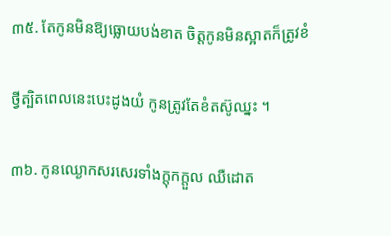៣៥. តែកូនមិនឱ្យធ្លោយបង់ខាត ចិត្តកូនមិនស្អាតក៏ត្រូវខំ

ថ្វីត្បិតពេលនេះបេះដូងយំ កូនត្រូវតែខំតស៊ូឈ្នះ ។

៣៦. កូនឈ្ងោកសរសេរទាំងក្តុកក្តួល ឈឺដោត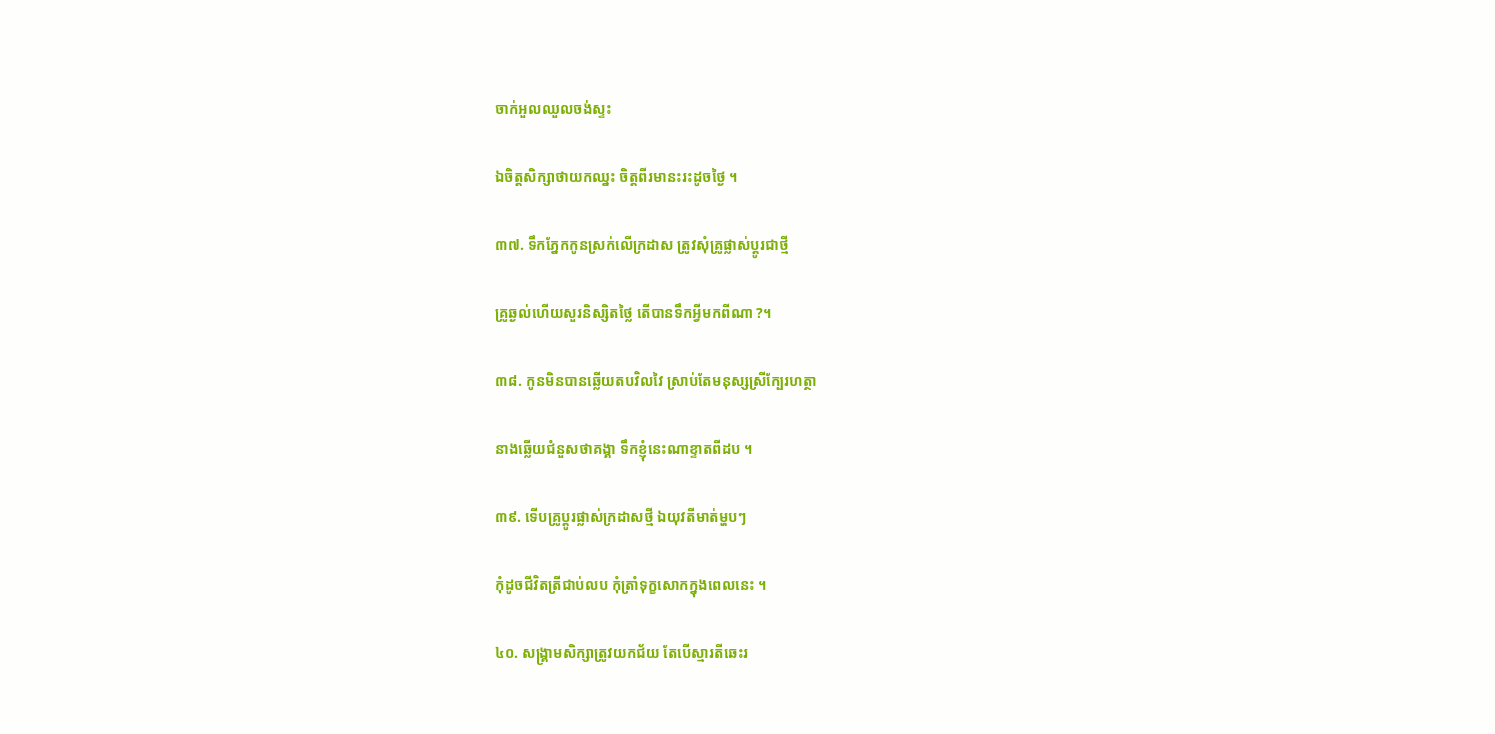ចាក់អួលឈួលចង់ស្ទះ

ឯចិត្តសិក្សាថាយកឈ្នះ ចិត្តពីរមានះរះដូចថ្ងៃ ។

៣៧. ទឹកភ្នែកកូនស្រក់លើក្រដាស ត្រូវសុំគ្រូផ្លាស់ប្តូរជាថ្មី

គ្រូឆ្ងល់ហើយសួរនិស្សិតថ្លៃ តើបានទឹកអ្វីមកពីណា ?។

៣៨. កូនមិនបានឆ្លើយតបវិលវៃ ស្រាប់តែមនុស្សស្រីក្បែរហត្ថា

នាងឆ្លើយជំនួសថាគង្គា ទឹកខ្ញុំនេះណាខ្ទាតពីដប ។

៣៩. ទើបគ្រូប្តូរផ្លាស់ក្រដាសថ្មី ឯយុវតីមាត់ម្ហបៗ

កុំដូចជីវិតត្រីជាប់លប កុំត្រាំទុក្ខសោកក្នុងពេលនេះ ។

៤០. សង្គ្រាមសិក្សាត្រូវយកជ័យ តែបើស្មារតីឆេះរ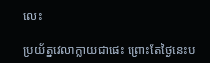លេះ

ប្រយ័ត្នវេលាក្លាយជាផេះ ព្រោះតែថ្ងៃនេះប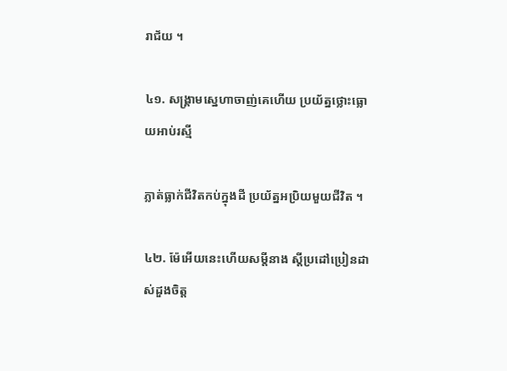រាជ័យ ។

៤១. សង្គ្រាមស្នេហាចាញ់គេហើយ ប្រយ័ត្នថ្លោះធ្លោយអាប់រស្មី

ភ្លាត់ធ្លាក់ជីវិតកប់ក្នុងដី ប្រយ័ត្នអប្រិយមួយជីវិត ។

៤២. ម៉ែអើយនេះហើយសម្តីនាង ស្តីប្រដៅប្រៀនដាស់ដួងចិត្ត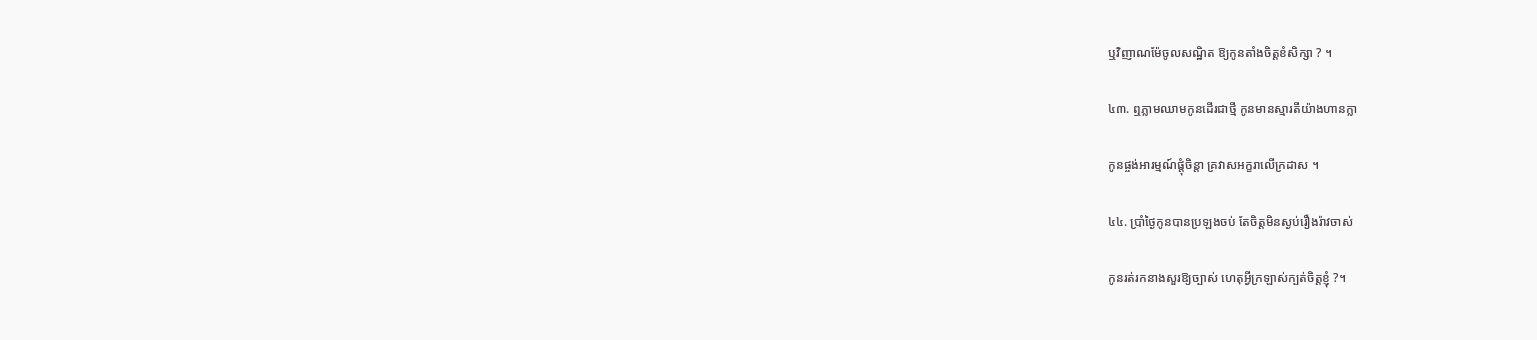ឬវិញាណម៉ែចូលសណ្ឋិត ឱ្យកូនតាំងចិត្តខំសិក្សា ? ។

៤៣. ឮភ្លាមឈាមកូនដើរជាថ្មី កូនមានស្មារតីយ៉ាងហានក្លា

កូនផ្ចង់អារម្មណ៍ផ្តុំចិន្តា គ្រវាសអក្ខរាលើក្រដាស ។

៤៤. ប្រាំថ្ងៃកូនបានប្រឡងចប់ តែចិត្តមិនស្ងប់រឿងរ៉ាវចាស់

កូនរត់រកនាងសួរឱ្យច្បាស់ ហេតុអ្វីក្រឡាស់ក្បត់ចិត្តខ្ញុំ ?។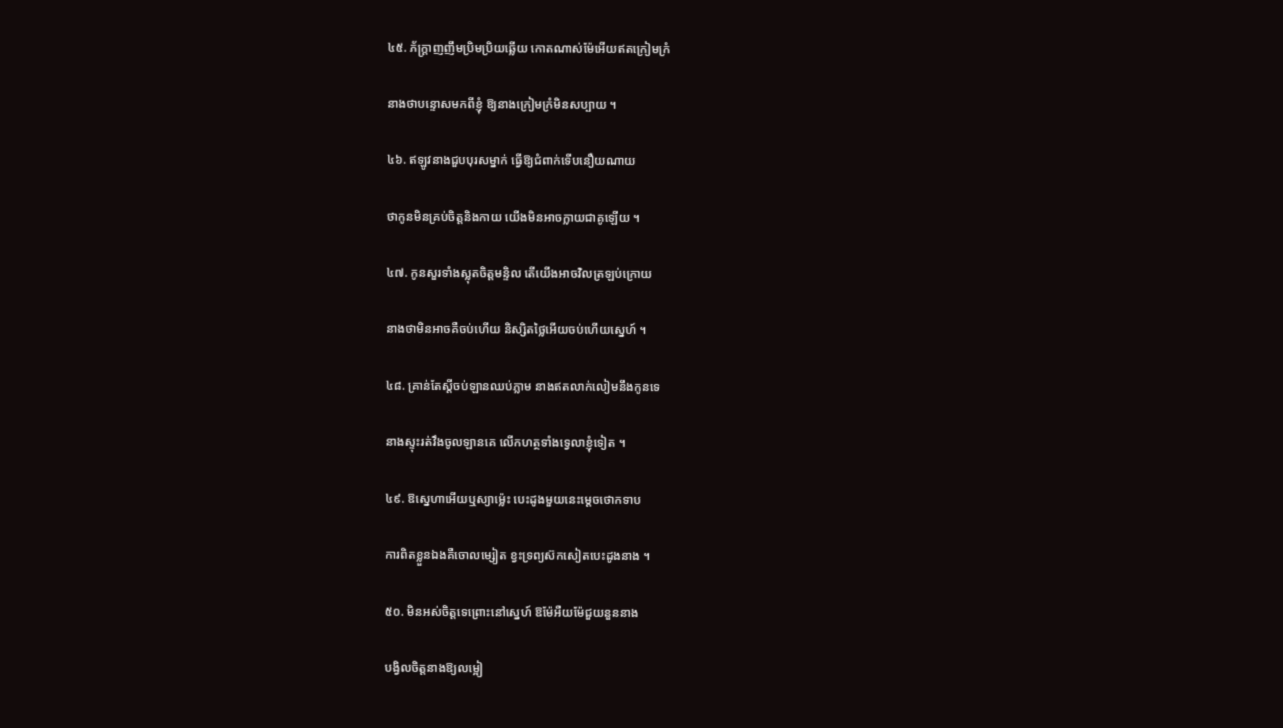៤៥. ភ័ក្ត្រាញញឹមប្រិមប្រិយឆ្លើយ កោតណាស់ម៉ែអើយឥតក្រៀមក្រំ

នាងថាបន្ទោសមកពីខ្ញុំ ឱ្យនាងក្រៀមក្រំមិនសប្បាយ ។

៤៦. ឥឡូវនាងជួបបុរសម្នាក់ ធ្វើឱ្យជំពាក់ទើបនឿយណាយ

ថាកូនមិនគ្រប់ចិត្តនិងកាយ យើងមិនអាចក្លាយជាគូឡើយ ។

៤៧. កូនសួរទាំងស្លុតចិត្តមន្ទិល តើយើងអាចវិលត្រឡប់ក្រោយ

នាងថាមិនអាចគឺចប់ហើយ និស្សិតថ្លៃអើយចប់ហើយស្នេហ៍ ។

៤៨. គ្រាន់តែស្តីចប់ឡានឈប់ភ្លាម នាងឥតលាក់លៀមនឹងកូនទេ

នាងស្ទុះរត់វឹងចូលឡានគេ លើកហត្ថទាំងទ្វេលាខ្ញុំទៀត ។

៤៩. ឱស្នេហាអើយឬស្យាម៉្លេះ បេះដូងមួយនេះម្តេចថោកទាប

ការពិតខ្លួនឯងគឺចោលម្សៀត ខ្វះទ្រព្យស៊កសៀតបេះដូងនាង ។

៥០. មិនអស់ចិត្តទេព្រោះនៅស្នេហ៍ ឱម៉ែអឺយម៉ែជួយនួននាង

បង្វិលចិត្តនាងឱ្យលម្អៀ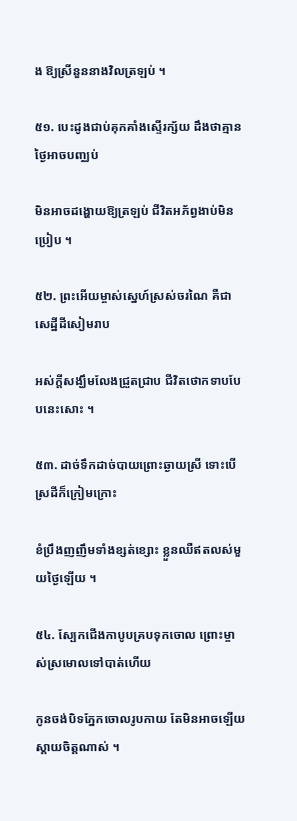ង ឱ្យស្រីនួននាងវិលត្រឡប់ ។

៥១. បេះដូងជាប់គុកគាំងស្ទើរក្ស័យ ដឹងថាគ្មានថ្ងៃអាចបញ្ឈប់

មិនអាចដង្ហោយឱ្យត្រឡប់ ជីវិតអភ័ព្វងាប់មិនប្រៀប ។

៥២. ព្រះអើយម្ចាស់ស្នេហ៍ស្រស់ចរណៃ គឺជាសេដ្ឋីដីសៀមរាប

អស់ក្តីសង្ឃឹមលែងជ្រួតជ្រាប ជីវិតថោកទាបបែបនេះសោះ ។

៥៣. ដាច់ទឹកដាច់បាយព្រោះឆ្ងាយស្រី ទោះបើស្រដីក៏ក្រៀមក្រោះ

ខំប្រឹងញញឹមទាំងខ្សត់ខ្សោះ ខ្លួនឈឺឥតលស់មួយថ្ងៃឡើយ ។

៥៤. ស្បែកជើងកាបូបគ្របទុកចោល ព្រោះម្ចាស់ស្រមោលទៅបាត់ហើយ

កូនចង់បិទភ្នែកចោលរូបកាយ តែមិនអាចឡើយស្តាយចិត្តណាស់ ។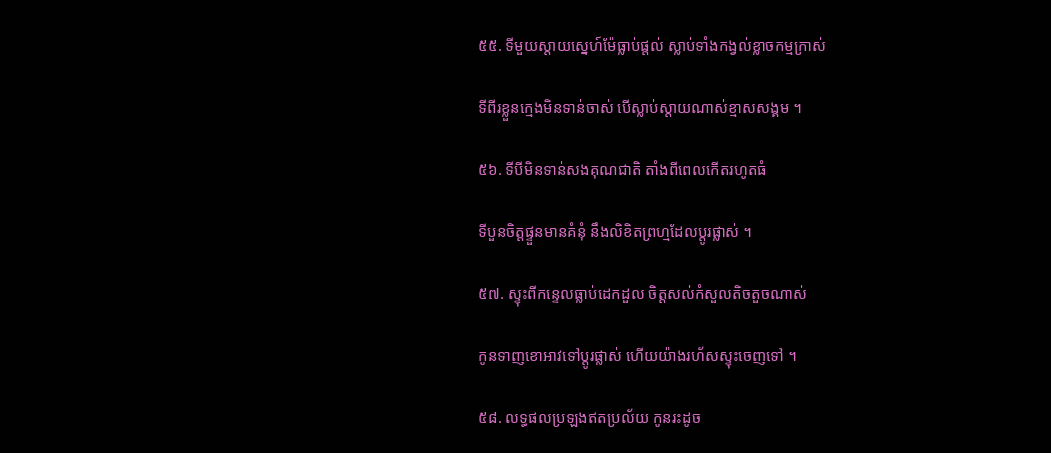៥៥. ទីមួយស្តាយស្នេហ៍ម៉ែធ្លាប់ផ្តល់ ស្លាប់ទាំងកង្វល់ខ្លាចកម្មក្រាស់

ទីពីរខ្លួនក្មេងមិនទាន់ចាស់ បើស្លាប់ស្តាយណាស់ខ្មាសសង្គម ។

៥៦. ទីបីមិនទាន់សងគុណជាតិ តាំងពីពេលកើតរហូតធំ

ទីបួនចិត្តផ្ទួនមានគំនុំ នឹងលិខិតព្រហ្មដែលប្តូរផ្លាស់ ។

៥៧. ស្ទុះពីកន្ទេលធ្លាប់ដេកដួល ចិត្តសល់កំសួលតិចតួចណាស់

កូនទាញខោអាវទៅប្តូរផ្លាស់ ហើយយ៉ាងរហ័សស្ទុះចេញទៅ ។

៥៨. លទ្ធផលប្រឡងឥតប្រល័យ កូនរះដូច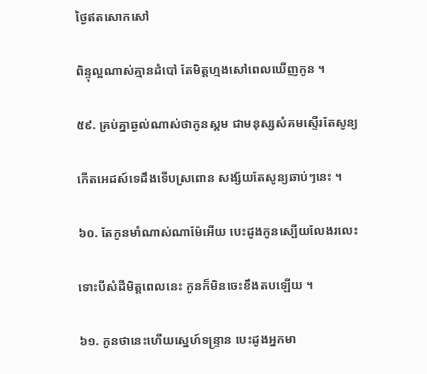ថ្ងៃឥតសោកសៅ

ពិន្ទុល្អណាស់គ្មានដំបៅ តែមិត្តហ្មងសៅពេលឃើញកូន ។

៥៩. គ្រប់គ្នាឆ្ងល់ណាស់ថាកូនស្គម ជាមនុស្សសំគមស្ទើរតែសូន្យ

កើតអេដស៍ទេដឹងទើបស្រពោន សង្ស័យតែសូន្យឆាប់ៗនេះ ។

៦០. តែកូនមាំណាស់ណាម៉ែអើយ បេះដូងកូនស្បើយលែងរលេះ

ទោះបីសំដីមិត្តពេលនេះ កូនក៏មិនចេះខឹងតបឡើយ ។

៦១. កូនថានេះហើយស្នេហ៍ទន្ទ្រាន បេះដូងអ្នកមា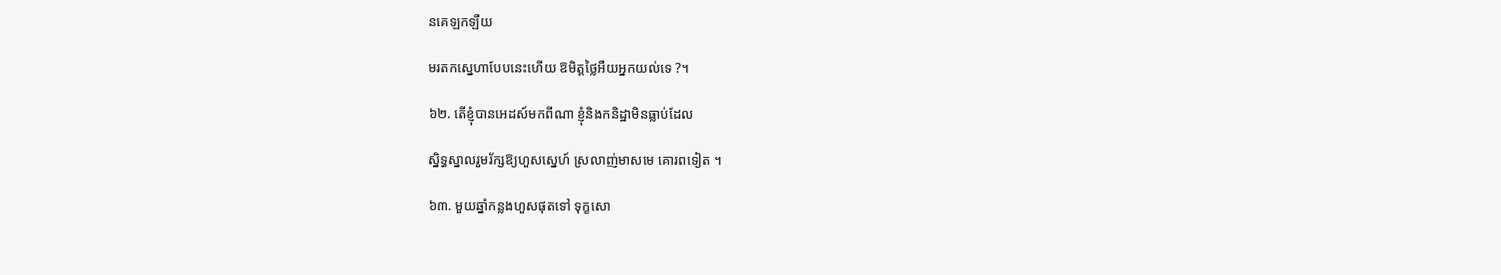នគេឡកឡឺយ

មរតកស្នេហាបែបនេះហើយ ឱមិត្តថ្លៃអឺយអ្នកយល់ទេ ?។

៦២. តើខ្ញុំបានអេដស៍មកពីណា ខ្ញុំនិងកនិដ្ឋាមិនធ្លាប់ដែល

ស្និទ្ធស្នាលរួមរ័ក្សឱ្យហួសស្នេហ៍ ស្រលាញ់មាសមេ គោរពទៀត ។

៦៣. មួយឆ្នាំកន្លងហួសផុតទៅ ទុក្ខសោ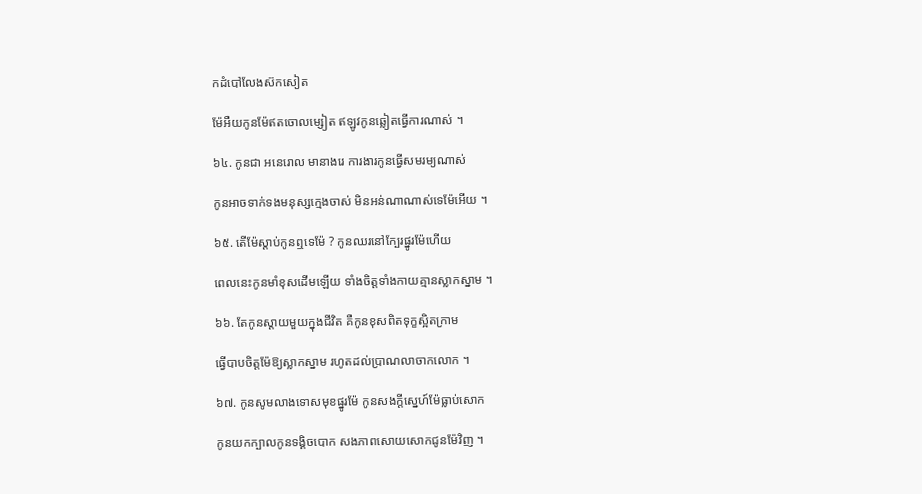កដំបៅលែងស៊កសៀត

ម៉ែអឺយកូនម៉ែឥតចោលម្សៀត ឥឡូវកូនឆ្លៀតធ្វើការណាស់ ។

៦៤. កូនជា អនេរោល មានាងរេ ការងារកូនធ្វើសមរម្យណាស់

កូនអាចទាក់ទងមនុស្សក្មេងចាស់ មិនអន់ណាណាស់ទេម៉ែអើយ ។

៦៥. តើម៉ែស្តាប់កូនឮទេម៉ែ ? កូនឈរនៅក្បែរផ្នូរម៉ែហើយ

ពេលនេះកូនមាំខុសដើមឡើយ ទាំងចិត្តទាំងកាយគ្មានស្លាកស្នាម ។

៦៦. តែកូនស្តាយមួយក្នុងជីវិត គឺកូនខុសពិតទុក្ខស្អិតក្រាម

ធ្វើបាបចិត្តម៉ែឱ្យស្លាកស្នាម រហូតដល់ប្រាណលាចាកលោក ។

៦៧. កូនសូមលាងទោសមុខផ្នូរម៉ែ កូនសងក្តីស្នេហ៍ម៉ែធ្លាប់សោក

កូនយកក្បាលកូនទង្គិចបោក សងភាពសោយសោកជូនម៉ែវិញ ។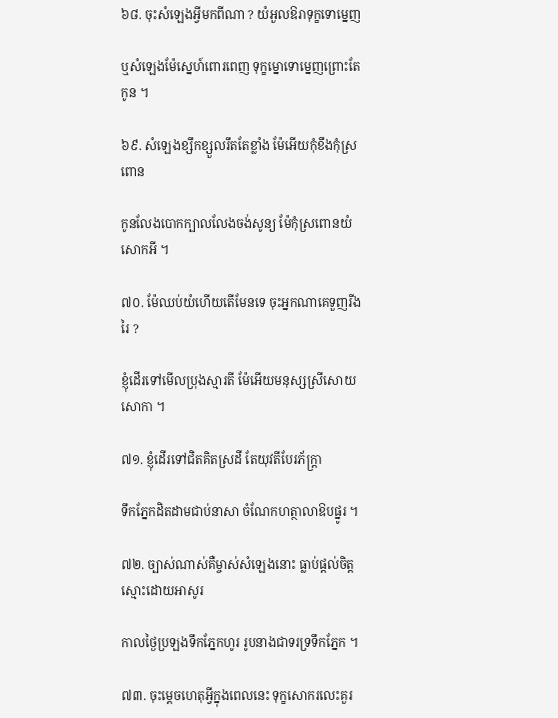៦៨. ចុះសំឡេងអ្វីមកពីណា ? យំអួលឱរាទុក្ខទោម្នេញ

ឬសំឡេងម៉ែស្នេហ៍ពោរពេញ ទុក្ខម្នោទោម្នេញព្រោះតែកូន ។

៦៩. សំឡេងខ្សឹកខ្សួលរឹតតែខ្លាំង ម៉ែអើយកុំខឹងកុំស្រពោន

កូនលែងបោកក្បាលលែងចង់សូន្យ ម៉ែកុំស្រពោនយំសោកអី ។

៧០. ម៉ែឈប់យំហើយតើមែនទេ ចុះអ្នកណាគេទួញរីងរៃ ?

ខ្ញុំដើរទៅមើលប្រុងស្មារតី ម៉ែអើយមនុស្សស្រីសោយសោកា ។

៧១. ខ្ញុំដើរទៅជិតគិតស្រដី តែយុវតីបែរភ័ក្ត្រា

ទឹកភ្នែកដិតដាមជាប់នាសា ចំណែកហត្ថាលាឱបផ្នូរ ។

៧២. ច្បាស់ណាស់គឺម្ចាស់សំឡេងនោះ ធ្លាប់ផ្តល់ចិត្តស្មោះដោយអាសូរ

កាលថ្ងៃប្រឡងទឹកភ្នែកហូរ រូបនាងជាទរទ្រទឹកភ្នែក ។

៧៣. ចុះម្តេចហេតុអ្វីក្នុងពេលនេះ ទុក្ខសោករលេះគួរ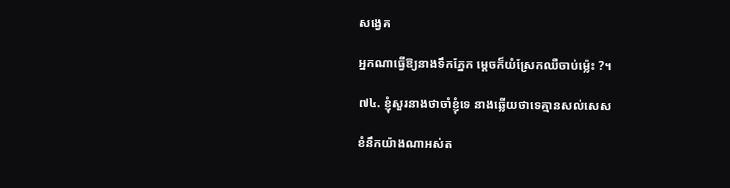សង្វេគ

អ្នកណាធ្វើឱ្យនាងទឹកភ្នែក ម្តេចក៏យំស្រែកឈឺចាប់ម៉្លេះ ?។

៧៤. ខ្ញុំសួរនាងថាចាំខ្ញុំទេ នាងឆ្លើយថាទេគ្មានសល់សេស

ខំនឹកយ៉ាងណាអស់ត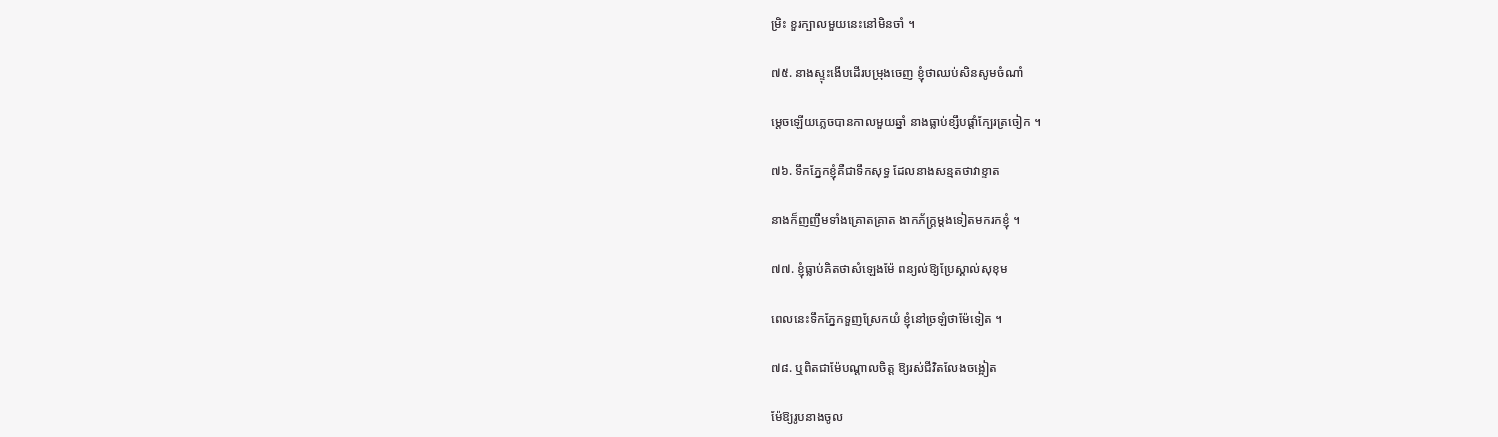ម្រិះ ខួរក្បាលមួយនេះនៅមិនចាំ ។

៧៥. នាងស្ទុះងើបដើរបម្រុងចេញ ខ្ញុំថាឈប់សិនសូមចំណាំ

ម្តេចឡើយភ្លេចបានកាលមួយឆ្នាំ នាងធ្លាប់ខ្សឹបផ្តាំក្បែរត្រចៀក ។

៧៦. ទឹកភ្នែកខ្ញុំគឺជាទឹកសុទ្ធ ដែលនាងសន្មតថាវាខ្ទាត

នាងក៏ញញឹមទាំងគ្រោតគ្រាត ងាកភ័ក្ត្រម្តងទៀតមករកខ្ញុំ ។

៧៧. ខ្ញុំធ្លាប់គិតថាសំឡេងម៉ែ ពន្យល់ឱ្យប្រែស្គាល់សុខុម

ពេលនេះទឹកភ្នែកទួញស្រែកយំ ខ្ញុំនៅច្រឡំថាម៉ែទៀត ។

៧៨. ឬពិតជាម៉ែបណ្តាលចិត្ត ឱ្យរស់ជីវិតលែងចង្អៀត

ម៉ែឱ្យរូបនាងចូល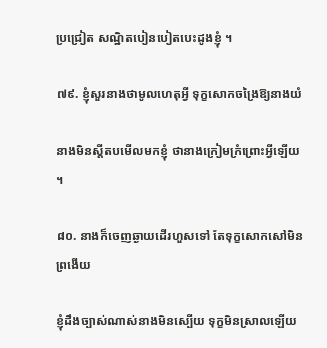ប្រជ្រៀត សណ្ឋិតបៀនបៀតបេះដូងខ្ញុំ ។

៧៩. ខ្ញុំសួរនាងថាមូលហេតុអ្វី ទុក្ខសោកចង្រៃឱ្យនាងយំ

នាងមិនស្តីតបមើលមកខ្ញុំ ថានាងក្រៀមក្រំព្រោះអ្វីឡើយ ។

៨០. នាងក៏ចេញឆ្ងាយដើរហួសទៅ តែទុក្ខសោកសៅមិនព្រងើយ

ខ្ញុំដឹងច្បាស់ណាស់នាងមិនស្បើយ ទុក្ខមិនស្រាលឡើយ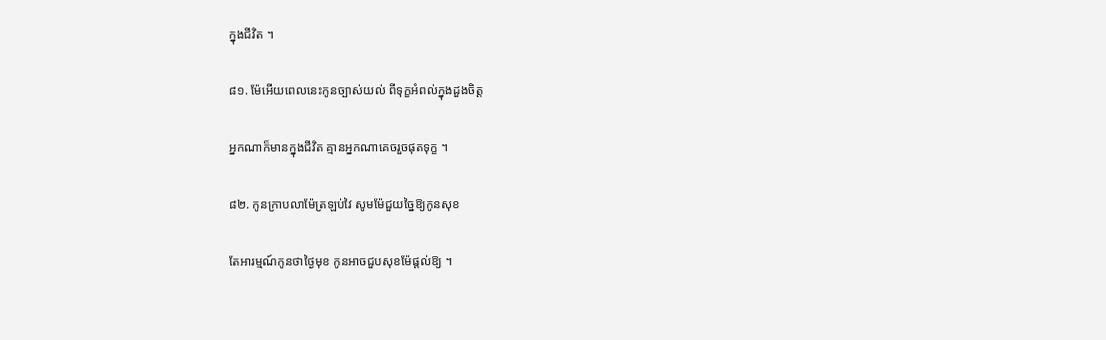ក្នុងជីវិត ។

៨១. ម៉ែអើយពេលនេះកូនច្បាស់យល់ ពីទុក្ខអំពល់ក្នុងដួងចិត្ត

អ្នកណាក៏មានក្នុងជីវិត គ្មានអ្នកណាគេចរួចផុតទុក្ខ ។

៨២. កូនក្រាបលាម៉ែត្រឡប់វៃ សូមម៉ែជួយច្នៃឱ្យកូនសុខ

តែអារម្មណ៍កូនថាថ្ងៃមុខ កូនអាចជួបសុខម៉ែផ្តល់ឱ្យ ។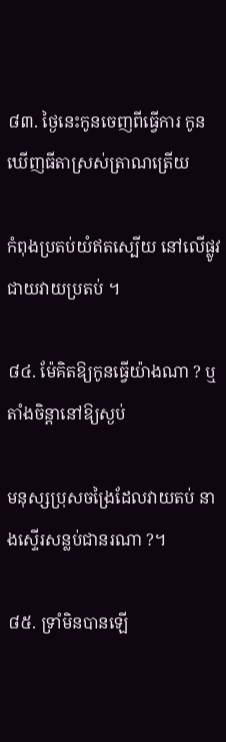៨៣. ថ្ងៃនេះកូនចេញពីធ្វើការ កូនឃើញធីតាស្រស់ត្រាណត្រើយ

កំពុងប្រតប់យំឥតស្បើយ នៅលើផ្លូវជាយវាយប្រតប់ ។

៨៤. ម៉ែគិតឱ្យកូនធ្វើយ៉ាងណា ? ឬតាំងចិន្តានៅឱ្យស្ងប់

មនុស្សប្រុសចង្រៃដែលវាយតប់ នាងស្ទើរសន្លប់ជានរណា ?។

៨៥. ទ្រាំមិនបានឡើ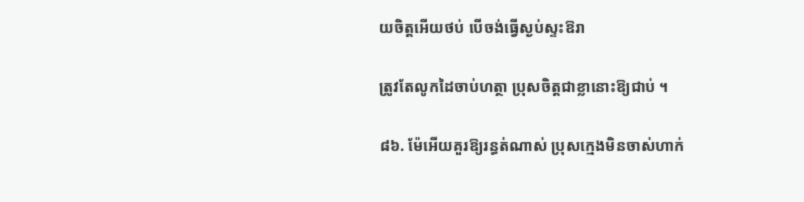យចិត្តអើយថប់ បើចង់ធ្វើស្ងប់ស្ទះឱរា

ត្រូវតែលូកដៃចាប់ហត្ថា ប្រុសចិត្តជាខ្លានោះឱ្យជាប់ ។

៨៦. ម៉ែអើយគួរឱ្យរន្ធត់ណាស់ ប្រុសក្មេងមិនចាស់ហាក់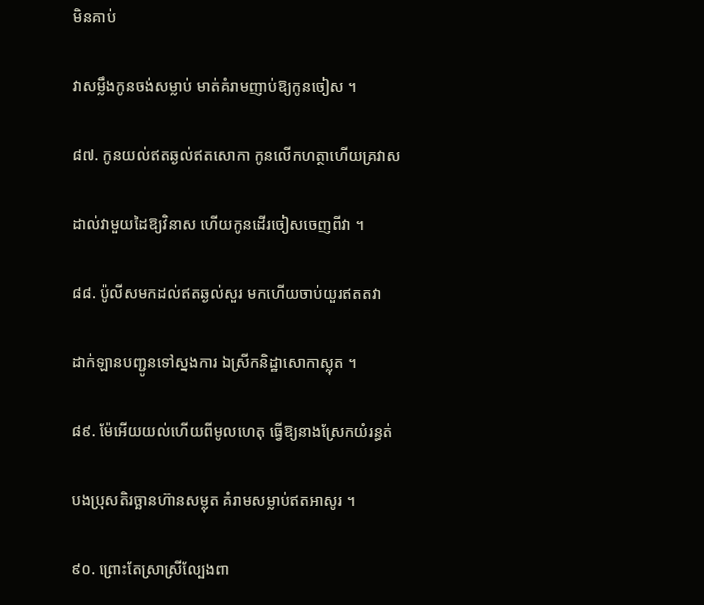មិនគាប់

វាសម្លឹងកូនចង់សម្លាប់ មាត់គំរាមញាប់ឱ្យកូនចៀស ។

៨៧. កូនយល់ឥតឆ្ងល់ឥតសោកា កូនលើកហត្ថាហើយគ្រវាស

ដាល់វាមួយដៃឱ្យវិនាស ហើយកូនដើរចៀសចេញពីវា ។

៨៨. ប៉ូលីសមកដល់ឥតឆ្ងល់សួរ មកហើយចាប់យួរឥតតវា

ដាក់ឡានបញ្ជូនទៅស្នងការ ឯស្រីកនិដ្ឋាសោកាស្លុត ។

៨៩. ម៉ែអើយយល់ហើយពីមូលហេតុ ធ្វើឱ្យនាងស្រែកយំរន្ធត់

បងប្រុសតិរច្ឆានហ៊ានសម្លុត គំរាមសម្លាប់ឥតអាសូរ ។

៩០. ព្រោះតែស្រាស្រីល្បែងពា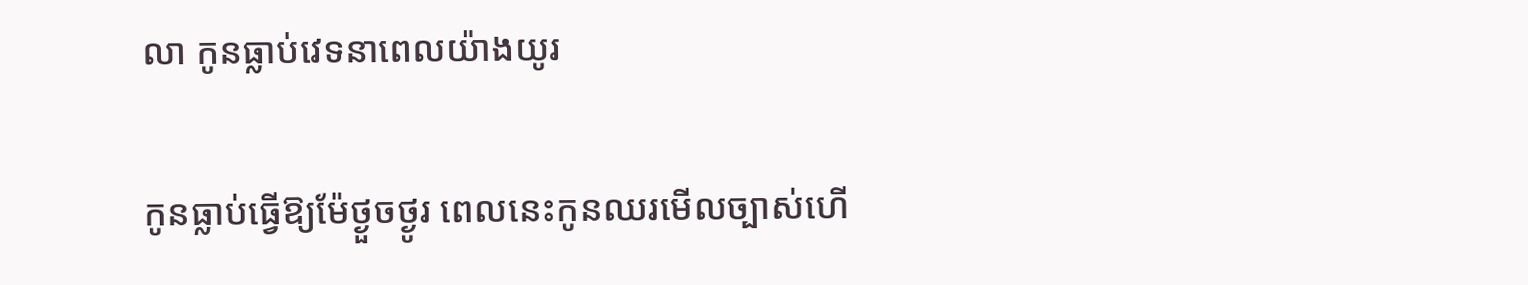លា កូនធ្លាប់វេទនាពេលយ៉ាងយូរ

កូនធ្លាប់ធ្វើឱ្យម៉ែថ្ងួចថ្ងូរ ពេលនេះកូនឈរមើលច្បាស់ហើ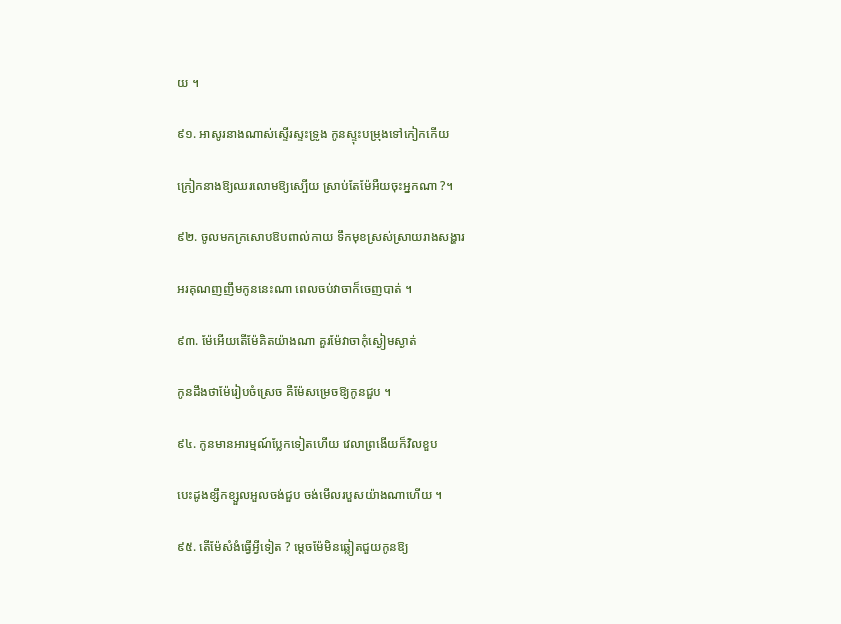យ ។

៩១. អាសូរនាងណាស់ស្ទើរស្ទះទ្រូង កូនស្ទុះបម្រុងទៅកៀកកើយ

ក្រៀកនាងឱ្យឈរលោមឱ្យស្បើយ ស្រាប់តែម៉ែអឺយចុះអ្នកណា ?។

៩២. ចូលមកក្រសោបឱបពាល់កាយ ទឹកមុខស្រស់ស្រាយរាងសង្ហារ

អរគុណញញឹមកូននេះណា ពេលចប់វាចាក៏ចេញបាត់ ។

៩៣. ម៉ែអើយតើម៉ែគិតយ៉ាងណា គួរម៉ែវាចាកុំស្ងៀមស្ងាត់

កូនដឹងថាម៉ែរៀបចំស្រេច គឺម៉ែសម្រេចឱ្យកូនជួប ។

៩៤. កូនមានអារម្មណ៍ប្លែកទៀតហើយ វេលាព្រងើយក៏វិលខួប

បេះដូងខ្សឹកខ្សួលអួលចង់ជួប ចង់មើលរបួសយ៉ាងណាហើយ ។

៩៥. តើម៉ែសំងំធ្វើអ្វីទៀត ? ម្តេចម៉ែមិនឆ្លៀតជួយកូនឱ្យ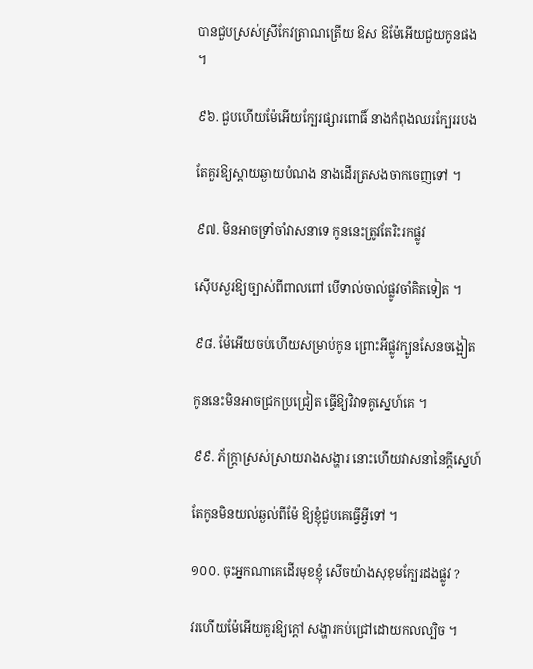បានជួបស្រស់ស្រីកែវត្រាណត្រើយ ឱស ឱម៉ែអើយជួយកូនផង ។

៩៦. ជួបហើយម៉ែអើយក្បែរផ្សារពោធិ៍ នាងកំពុងឈរក្បែររបង

តែគួរឱ្យស្តាយឆ្ងាយបំណង នាងដើរត្រសងចាកចេញទៅ ។

៩៧. មិនអាចទ្រាំចាំវាសនាទេ កូននេះត្រូវតែរិះរកផ្លូវ

ស៊ើបសួរឱ្យច្បាស់ពីពាលពៅ បើទាល់ចាល់ផ្លូវចាំគិតទៀត ។

៩៨. ម៉ែអើយចប់ហើយសម្រាប់កូន ព្រោះអីផ្លូវក្បូនសែនចង្អៀត

កូននេះមិនអាចជ្រកប្រជ្រៀត ធ្វើឱ្យវិវាទគូស្នេហ៍គេ ។

៩៩. ភ័ក្ត្រាស្រស់ស្រាយរាងសង្ហារ នោះហើយវាសនានៃក្តីស្នេហ៍

តែកូនមិនយល់ឆ្ងល់ពីម៉ែ ឱ្យខ្ញុំជួបគេធ្វើអ្វីទៅ ។

១០០. ចុះអ្នកណាគេដើរមុខខ្ញុំ សើចយ៉ាងសុខុមក្បែរដងផ្លូវ ?

វរហើយម៉ែអើយគួរឱ្យក្តៅ សង្ហារកប់ជ្រៅដោយកលល្បិច ។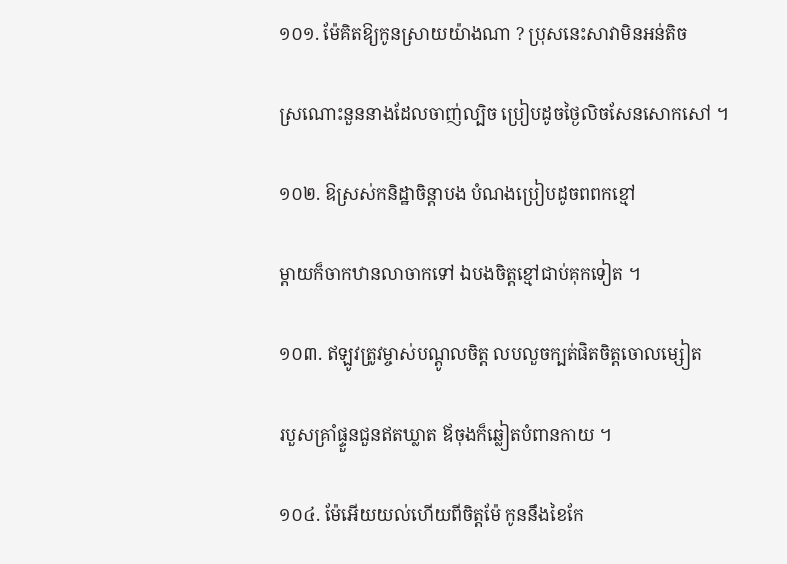១០១. ម៉ែគិតឱ្យកូនស្រាយយ៉ាងណា ? ប្រុសនេះសាវាមិនអន់តិច

ស្រណោះនួននាងដែលចាញ់ល្បិច ប្រៀបដូចថ្ងៃលិចសែនសោកសៅ ។

១០២. ឱស្រស់កនិដ្ឋាចិន្តាបង បំណងប្រៀបដូចពពកខ្មៅ

ម្តាយក៏ចាកឋានលាចាកទៅ ឯបងចិត្តខ្មៅជាប់គុកទៀត ។

១០៣. ឥឡូវត្រូវម្ចាស់បណ្តូលចិត្ត លបលួចក្បត់ផិតចិត្តចោលម្សៀត

របួសគ្រាំផ្ទួនជួនឥតឃ្លាត ឪចុងក៏ឆ្លៀតបំពានកាយ ។

១០៤. ម៉ែអើយយល់ហើយពីចិត្តម៉ែ កូននឹងខៃកែ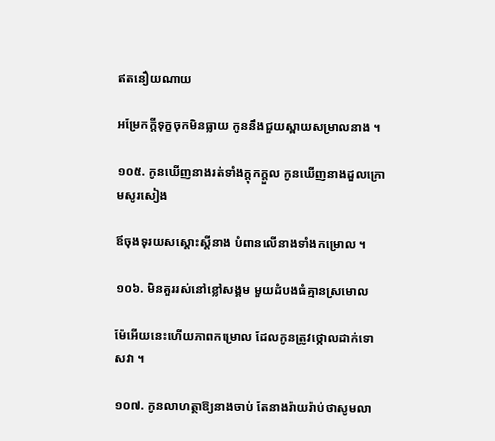ឥតនឿយណាយ

អម្រែកក្តីទុក្ខចុកមិនធ្លាយ កូននឹងជួយស្ពាយសម្រាលនាង ។

១០៥. កូនឃើញនាងរត់ទាំងក្តុកក្តួល កូនឃើញនាងដួលក្រោមសូរសៀង

ឪចុងទុរយសស្តោះស្តីនាង បំពានលើនាងទាំងកម្រោល ។

១០៦. មិនគួររស់នៅខ្លៅសង្គម មួយដំបងធំគ្មានស្រមោល

ម៉ែអើយនេះហើយភាពកម្រោល ដែលកូនត្រូវថ្កោលដាក់ទោសវា ។

១០៧. កូនលាហត្ថាឱ្យនាងចាប់ តែនាងរ៉ាយរ៉ាប់ថាសូមលា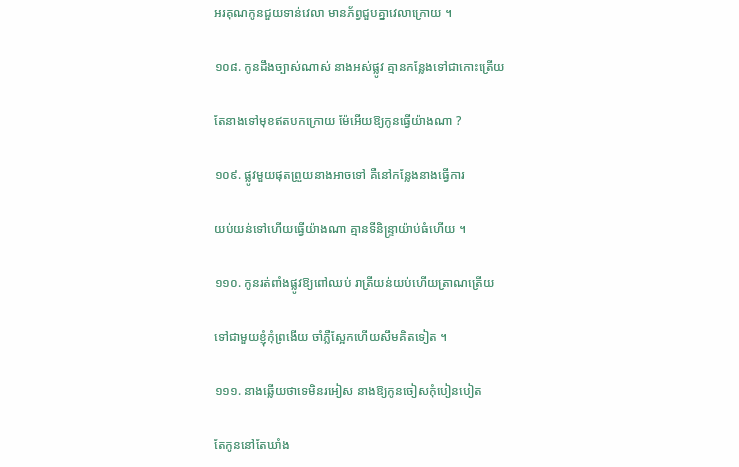អរគុណកូនជួយទាន់វេលា មានភ័ព្វជួបគ្នាវេលាក្រោយ ។

១០៨. កូនដឹងច្បាស់ណាស់ នាងអស់ផ្លូវ គ្មានកន្លែងទៅជាកោះត្រើយ

តែនាងទៅមុខឥតបកក្រោយ ម៉ែអើយឱ្យកូនធ្វើយ៉ាងណា ?

១០៩. ផ្លូវមួយផុតព្រួយនាងអាចទៅ គឺនៅកន្លែងនាងធ្វើការ

យប់យន់ទៅហើយធ្វើយ៉ាងណា គ្មានទីនិន្ទ្រាយ៉ាប់ធំហើយ ។

១១០. កូនរត់ពាំងផ្លូវឱ្យពៅឈប់ រាត្រីយន់យប់ហើយត្រាណត្រើយ

ទៅជាមួយខ្ញុំកុំព្រងើយ ចាំភ្លឺស្អែកហើយសឹមគិតទៀត ។

១១១. នាងឆ្លើយថាទេមិនរអៀស នាងឱ្យកូនចៀសកុំបៀនបៀត

តែកូននៅតែឃាំង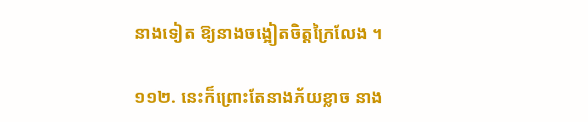នាងទៀត ឱ្យនាងចង្អៀតចិត្តក្រៃលែង ។

១១២. នេះក៏ព្រោះតែនាងភ័យខ្លាច នាង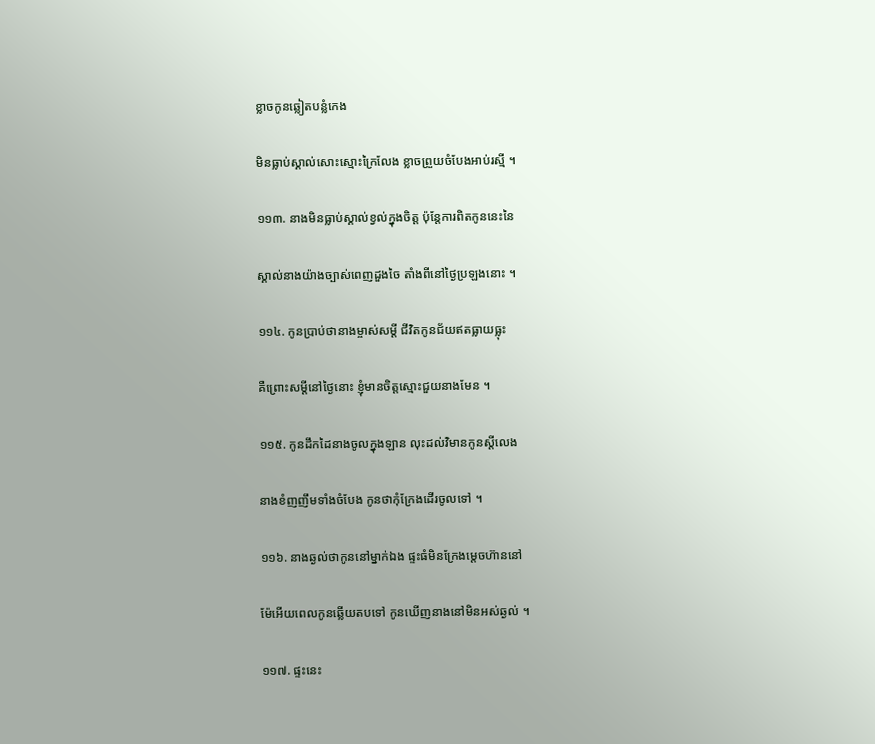ខ្លាចកូនឆ្លៀតបន្លំកេង

មិនធ្លាប់ស្គាល់សោះស្មោះក្រៃលែង ខ្លាចព្រួយចំបែងអាប់រស្មី ។

១១៣. នាងមិនធ្លាប់ស្គាល់ខ្វល់ក្នុងចិត្ត ប៉ុន្តែការពិតកូននេះនៃ

ស្គាល់នាងយ៉ាងច្បាស់ពេញដួងចៃ តាំងពីនៅថ្ងៃប្រឡងនោះ ។

១១៤. កូនប្រាប់ថានាងម្ចាស់សម្តី ជីវិតកូនជ័យឥតធ្លាយធ្លុះ

គឺព្រោះសម្តីនៅថ្ងៃនោះ ខ្ញុំមានចិត្តស្មោះជួយនាងមែន ។

១១៥. កូនដឹកដៃនាងចូលក្នុងឡាន លុះដល់វិមានកូនស្តីលេង

នាងខំញញឹមទាំងចំបែង កូនថាកុំក្រែងដើរចូលទៅ ។

១១៦. នាងឆ្ងល់ថាកូននៅម្នាក់ឯង ផ្ទះធំមិនក្រែងម្តេចហ៊ាននៅ

ម៉ែអើយពេលកូនឆ្លើយតបទៅ កូនឃើញនាងនៅមិនអស់ឆ្ងល់ ។

១១៧. ផ្ទះនេះ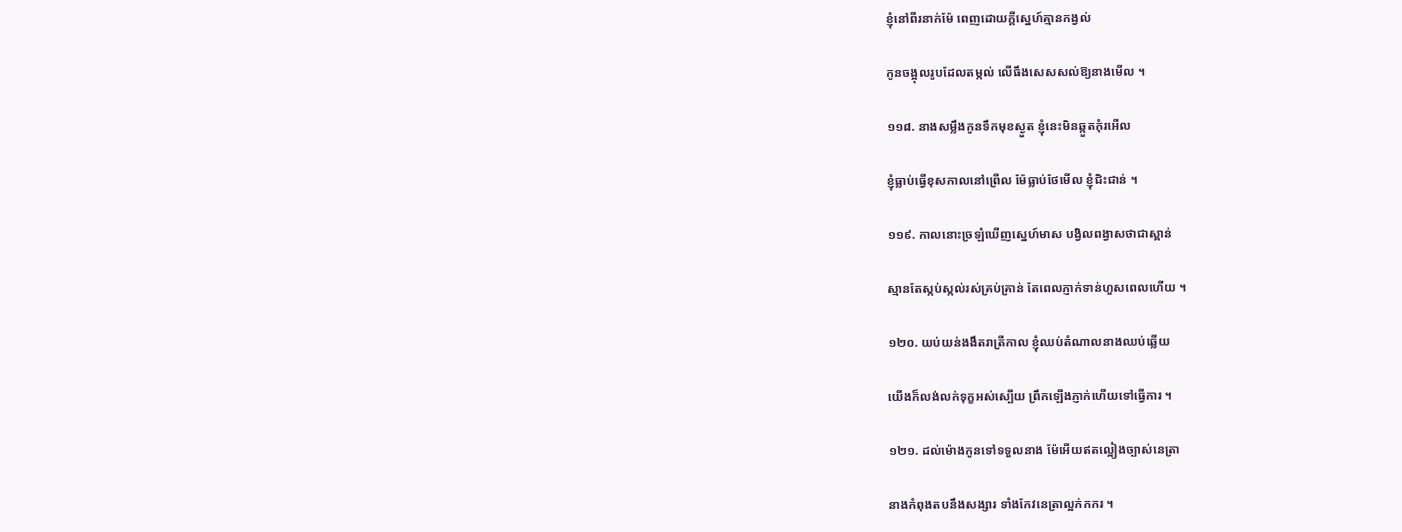ខ្ញុំនៅពីរនាក់ម៉ែ ពេញដោយក្តីស្នេហ៍គ្មានកង្វល់

កូនចង្អុលរូបដែលតម្កល់ លើធឹងសេសសល់ឱ្យនាងមើល ។

១១៨. នាងសម្លឹងកូនទឹកមុខស្ងួត ខ្ញុំនេះមិនឆ្កួតកុំរអើល

ខ្ញុំធ្លាប់ធ្វើខុសកាលនៅព្រើល ម៉ែធ្លាប់ថែមើល ខ្ញុំជិះជាន់ ។

១១៩. កាលនោះច្រឡំឃើញស្នេហ៍មាស បង្វិលពង្វាសថាជាស្ពាន់

ស្មានតែស្កប់ស្កល់រស់គ្រប់គ្រាន់ តែពេលភ្ញាក់ទាន់ហួសពេលហើយ ។

១២០. យប់យន់ងងឹតរាត្រីកាល ខ្ញុំឈប់តំណាលនាងឈប់ឆ្លើយ

យើងក៏លង់លក់ទុក្ខអស់ស្បើយ ព្រឹកឡើងភ្ញាក់ហើយទៅធ្វើការ ។

១២១. ដល់ម៉ោងកូនទៅទទួលនាង ម៉ែអើយឥតល្អៀងច្បាស់នេត្រា

នាងកំពុងតបនឹងសង្សារ ទាំងកែវនេត្រាល្អក់កករ ។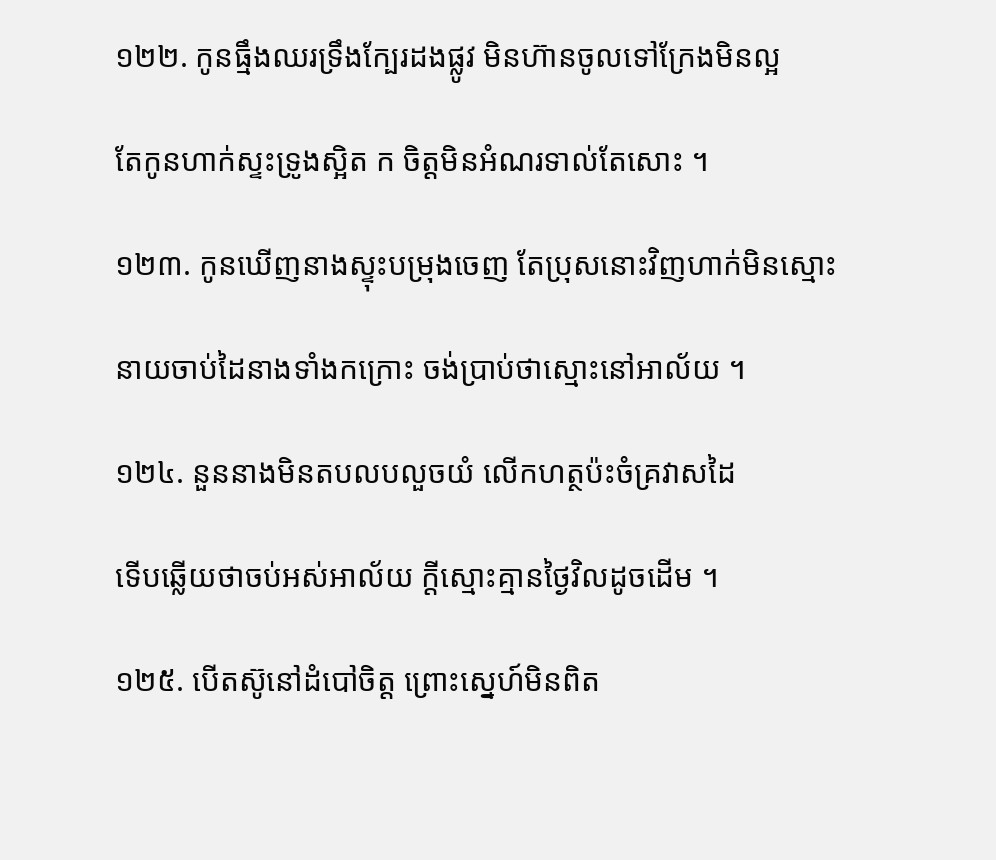១២២. កូនធ្មឹងឈរទ្រឹងក្បែរដងផ្លូវ មិនហ៊ានចូលទៅក្រែងមិនល្អ

តែកូនហាក់ស្ទះទ្រូងស្អិត ក ចិត្តមិនអំណរទាល់តែសោះ ។

១២៣. កូនឃើញនាងស្ទុះបម្រុងចេញ តែប្រុសនោះវិញហាក់មិនស្មោះ

នាយចាប់ដៃនាងទាំងកក្រោះ ចង់ប្រាប់ថាស្មោះនៅអាល័យ ។

១២៤. នួននាងមិនតបលបលួចយំ លើកហត្ថប៉ះចំគ្រវាសដៃ

ទើបឆ្លើយថាចប់អស់អាល័យ ក្តីស្មោះគ្មានថ្ងៃវិលដូចដើម ។

១២៥. បើតស៊ូនៅដំបៅចិត្ត ព្រោះស្នេហ៍មិនពិត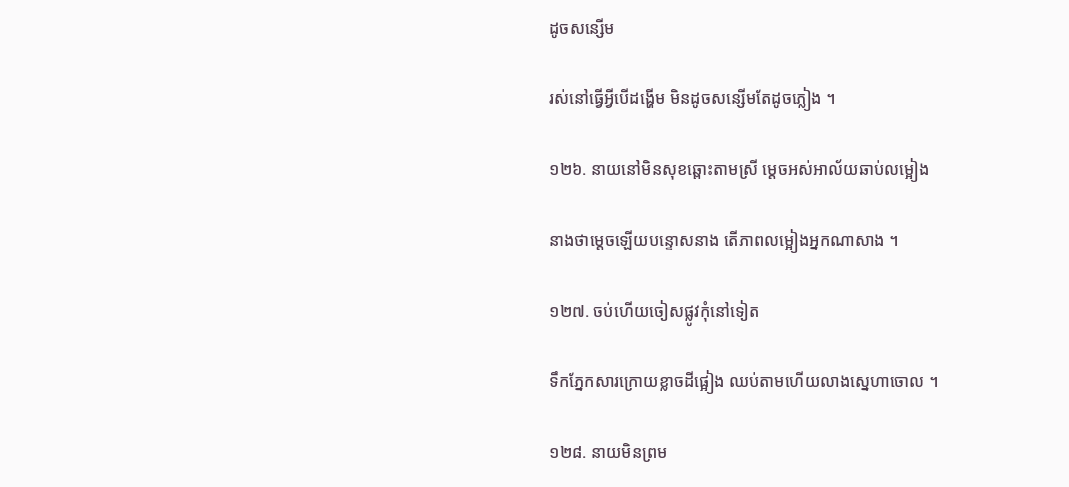ដូចសន្សើម

រស់នៅធ្វើអ្វីបើដង្ហើម មិនដូចសន្សើមតែដូចភ្លៀង ។

១២៦. នាយនៅមិនសុខឆ្ពោះតាមស្រី ម្តេចអស់អាល័យឆាប់លម្អៀង

នាងថាម្តេចឡើយបន្ទោសនាង តើភាពលម្អៀងអ្នកណាសាង ។

១២៧. ចប់ហើយចៀសផ្លូវកុំនៅទៀត

ទឹកភ្នែកសារក្រោយខ្លាចដីផ្អៀង ឈប់តាមហើយលាងស្នេហាចោល ។

១២៨. នាយមិនព្រម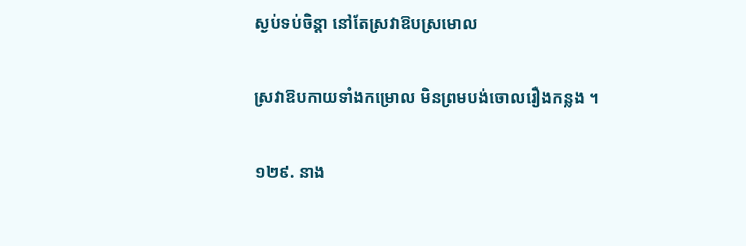ស្ងប់ទប់ចិន្តា នៅតែស្រវាឱបស្រមោល

ស្រវាឱបកាយទាំងកម្រោល មិនព្រមបង់ចោលរឿងកន្លង ។

១២៩. នាង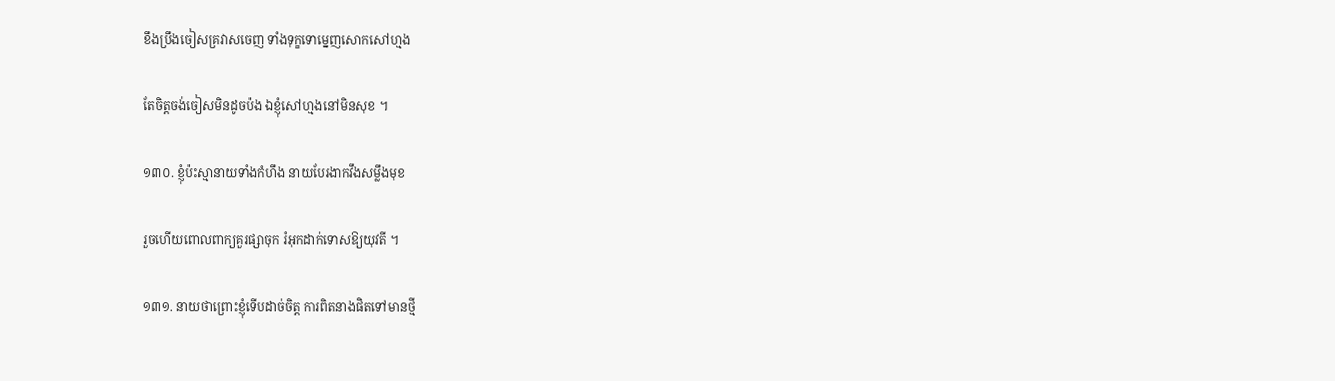ខឹងប្រឹងចៀសគ្រវាសចេញ ទាំងទុក្ខទោម្នេញសោកសៅហ្មង

តែចិត្តចង់ចៀសមិនដូចប៉ង ឯខ្ញុំសៅហ្មងនៅមិនសុខ ។

១៣០. ខ្ញុំប៉ះស្មានាយទាំងកំហឹង នាយបែរងាកវឹងសម្លឹងមុខ

រួចហើយពោលពាក្យគួរផ្សាចុក រំអុកដាក់ទោសឱ្យយុវតី ។

១៣១. នាយថាព្រោះខ្ញុំទើបដាច់ចិត្ត ការពិតនាងផិតទៅមានថ្មី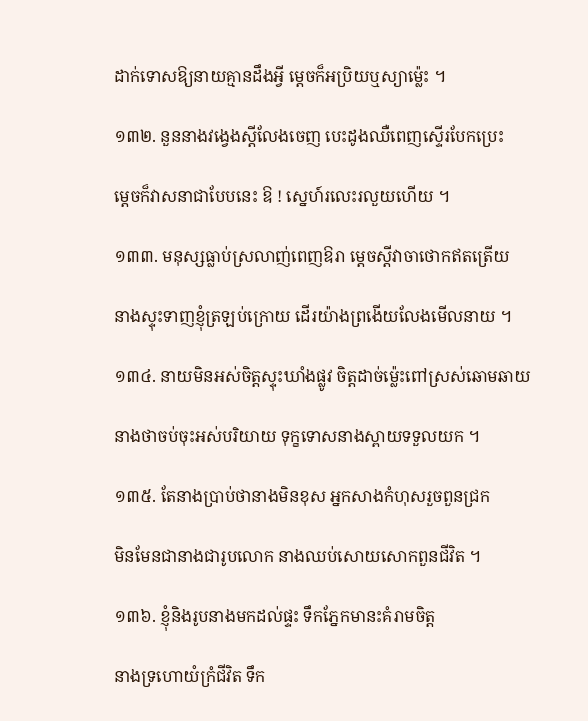ដាក់ទោសឱ្យនាយគ្មានដឹងអ្វី ម្តេចក៏អប្រិយឬស្យាម៉្លេះ ។

១៣២. នួននាងវង្វេងស្តីលែងចេញ បេះដូងឈឺពេញស្ទើរបែកប្រេះ

ម្តេចក៏វាសនាជាបែបនេះ ឱ ! ស្នេហ៍រលេះរលួយហើយ ។

១៣៣. មនុស្សធ្លាប់ស្រលាញ់ពេញឱរា ម្តេចស្តីវាចាថោកឥតត្រើយ

នាងស្ទុះទាញខ្ញុំត្រឡប់ក្រោយ ដើរយ៉ាងព្រងើយលែងមើលនាយ ។

១៣៤. នាយមិនអស់ចិត្តស្ទុះឃាំងផ្លូវ ចិត្តដាច់ម៉្លេះពៅស្រស់ឆោមឆាយ

នាងថាចប់ចុះអស់បរិយាយ ទុក្ខទោសនាងស្ពាយទទួលយក ។

១៣៥. តែនាងប្រាប់ថានាងមិនខុស អ្នកសាងកំហុសរួចពួនជ្រក

មិនមែនជានាងជារូបលោក នាងឈប់សោយសោកពួនជីវិត ។

១៣៦. ខ្ញុំនិងរូបនាងមកដល់ផ្ទះ ទឹកភ្នែកមានះគំរាមចិត្ត

នាងទ្រហោយំក្រំជីវិត ទឹក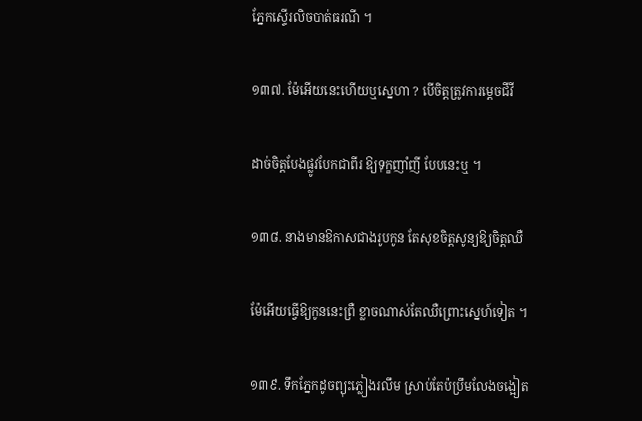ភ្នែកស្ទើរលិចបាត់ធរណី ។

១៣៧. ម៉ែអើយនេះហើយឬស្នេហា ? បើចិត្តត្រូវការម្តេចជីវី

ដាច់ចិត្តបែងផ្លូវបែកជាពីរ ឱ្យទុក្ខញាំញី បែបនេះឬ ។

១៣៨. នាងមានឱកាសជាងរូបកូន តែសុខចិត្តសូន្យឱ្យចិត្តឈឺ

ម៉ែអើយធ្វើឱ្យកូននេះព្រឺ ខ្លាចណាស់តែឈឺព្រោះស្នេហ៍ទៀត ។

១៣៩. ទឹកភ្នែកដូចព្យុះភ្លៀងរលឹម ស្រាប់តែប៉ប្រឹមលែងចង្អៀត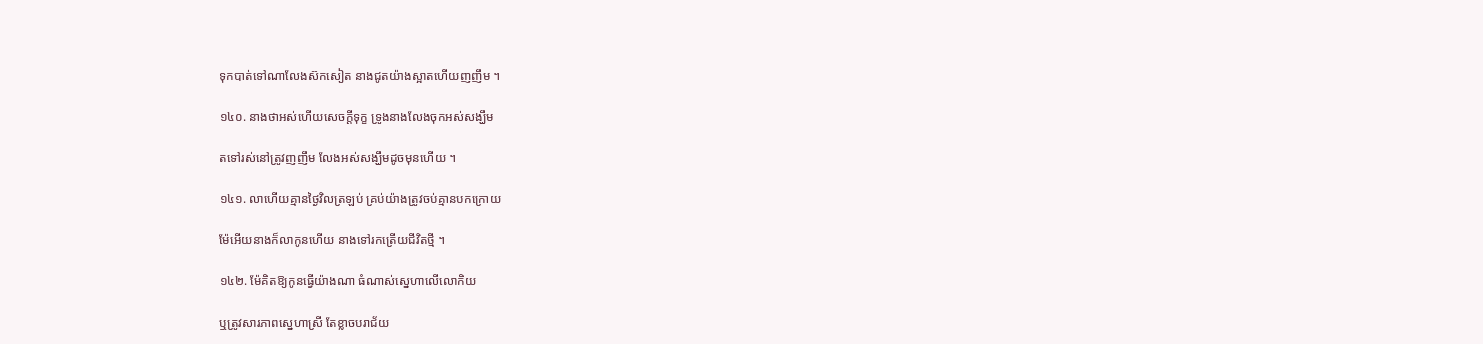ទុកបាត់ទៅណាលែងស៊កសៀត នាងជូតយ៉ាងស្អាតហើយញញឹម ។

១៤០. នាងថាអស់ហើយសេចក្តីទុក្ខ ទ្រូងនាងលែងចុកអស់សង្ឃឹម

តទៅរស់នៅត្រូវញញឹម លែងអស់សង្ឃឹមដូចមុនហើយ ។

១៤១. លាហើយគ្មានថ្ងៃវិលត្រឡប់ គ្រប់យ៉ាងត្រូវចប់គ្មានបកក្រោយ

ម៉ែអើយនាងក៏លាកូនហើយ នាងទៅរកត្រើយជីវិតថ្មី ។

១៤២. ម៉ែគិតឱ្យកូនធ្វើយ៉ាងណា ធំណាស់ស្នេហាលើលោកិយ

ឬត្រូវសារភាពស្នេហាស្រី តែខ្លាចបរាជ័យ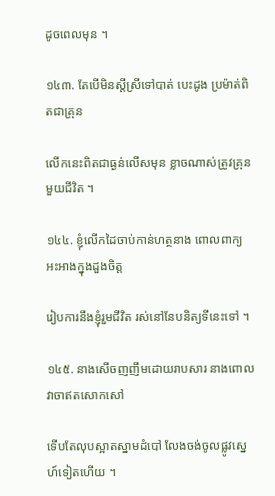ដូចពេលមុន ។

១៤៣. តែបើមិនស្តីស្រីទៅបាត់ បេះដូង ប្រម៉ាត់ពិតជាគ្រុន

លើកនេះពិតជាធ្ងន់លើសមុន ខ្លាចណាស់ត្រូវគ្រុនមួយជីវិត ។

១៤៤. ខ្ញុំលើកដៃចាប់កាន់ហត្ថនាង ពោលពាក្យអះអាងក្នុងដួងចិត្ត

រៀបការនឹងខ្ញុំរួមជីវិត រស់នៅនែបនិត្យទីនេះទៅ ។

១៤៥. នាងសើចញញឹមដោយរាបសារ នាងពោលវាចាឥតសោកសៅ

ទើបតែលុបស្អាតស្នាមដំបៅ លែងចង់ចូលផ្លូវស្នេហ៍ទៀតហើយ ។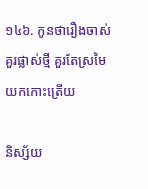១៤៦. កូនថារឿងចាស់គួរផ្លាស់ថ្មី គួរតែស្រមៃយកកោះត្រើយ

និស្ស័យ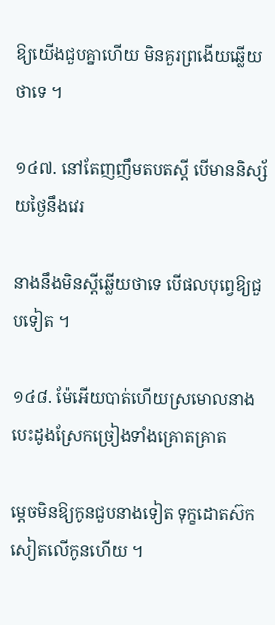ឱ្យយើងជួបគ្នាហើយ មិនគួរព្រងើយឆ្លើយថាទេ ។

១៤៧. នៅតែញញឹមតបតស្តី បើមាននិស្ស័យថ្ងៃនឹងវេរ

នាងនឹងមិនស្តីឆ្លើយថាទេ បើផលបុព្វេឱ្យជួបទៀត ។

១៤៨. ម៉ែអើយបាត់ហើយស្រមោលនាង បេះដូងស្រែកច្រៀងទាំងគ្រោតគ្រាត

ម្តេចមិនឱ្យកូនជួបនាងទៀត ទុក្ខដោតស៊កសៀតលើកូនហើយ ។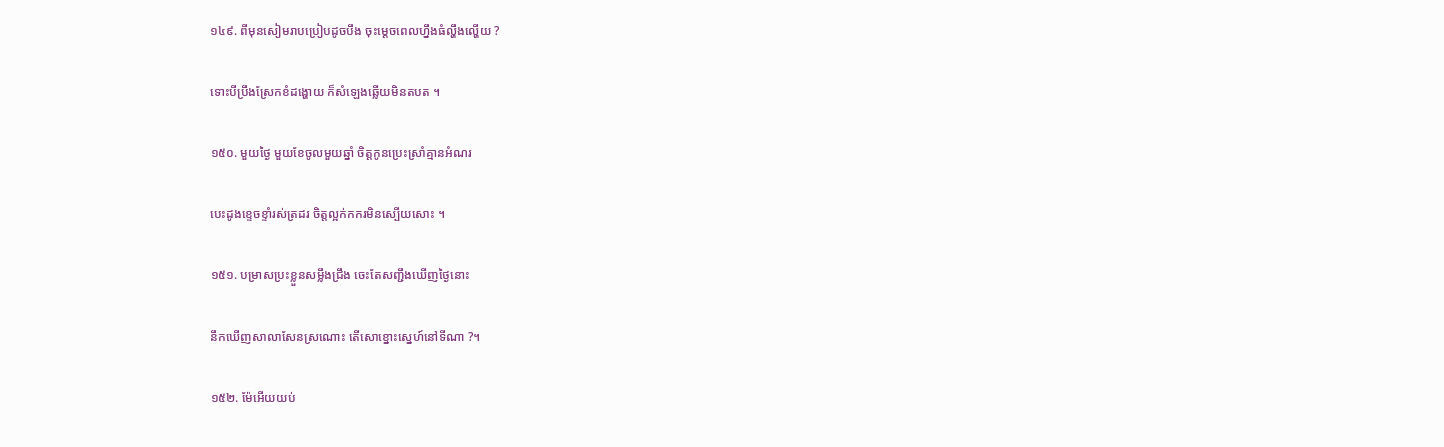១៤៩. ពីមុនសៀមរាបប្រៀបដូចបឹង ចុះម្តេចពេលហ្នឹងធំល្ហឹងល្ហើយ ?

ទោះបីប្រឹងស្រែកខំដង្ហោយ ក៏សំឡេងឆ្លើយមិនតបត ។

១៥០. មួយថ្ងៃ មួយខែចូលមួយឆ្នាំ ចិត្តកូនប្រេះស្រាំគ្មានអំណរ

បេះដូងខ្ទេចខ្ទាំរស់ត្រដរ ចិត្តល្អក់កករមិនស្បើយសោះ ។

១៥១. បម្រាសប្រះខ្លួនសម្លឹងជ្រឹង ចេះតែសញ្ជឹងឃើញថ្ងៃនោះ

នឹកឃើញសាលាសែនស្រណោះ តើសោខ្នោះស្នេហ៍នៅទីណា ?។

១៥២. ម៉ែអើយយប់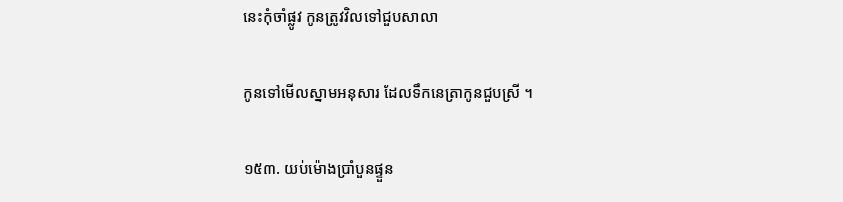នេះកុំចាំផ្លូវ កូនត្រូវវិលទៅជួបសាលា

កូនទៅមើលស្នាមអនុសារ ដែលទឹកនេត្រាកូនជួបស្រី ។

១៥៣. យប់ម៉ោងប្រាំបួនផ្ទួន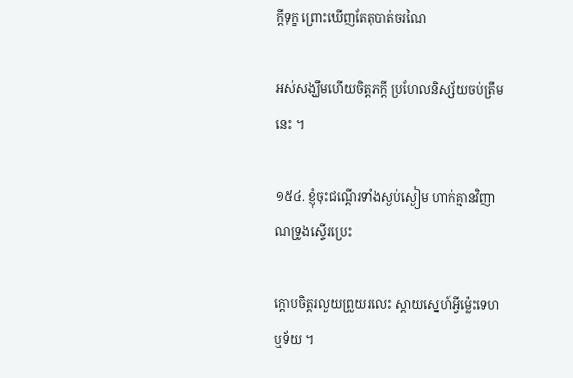ក្តីទុក្ខ ព្រោះឃើញតែតុបាត់ចរណៃ

អស់សង្ឃឹមហើយចិត្តភក្តី ប្រហែលនិស្ស័យចប់ត្រឹមនេះ ។

១៥៤. ខ្ញុំចុះជណ្តើរទាំងស្ងប់ស្ងៀម ហាក់គ្មានវិញាណទ្រូងស្ទើរប្រេះ

ក្តោបចិត្តរលួយព្រួយរលេះ ស្តាយស្នេហ៍អ្វីម៉្លេះទេហឬទ័យ ។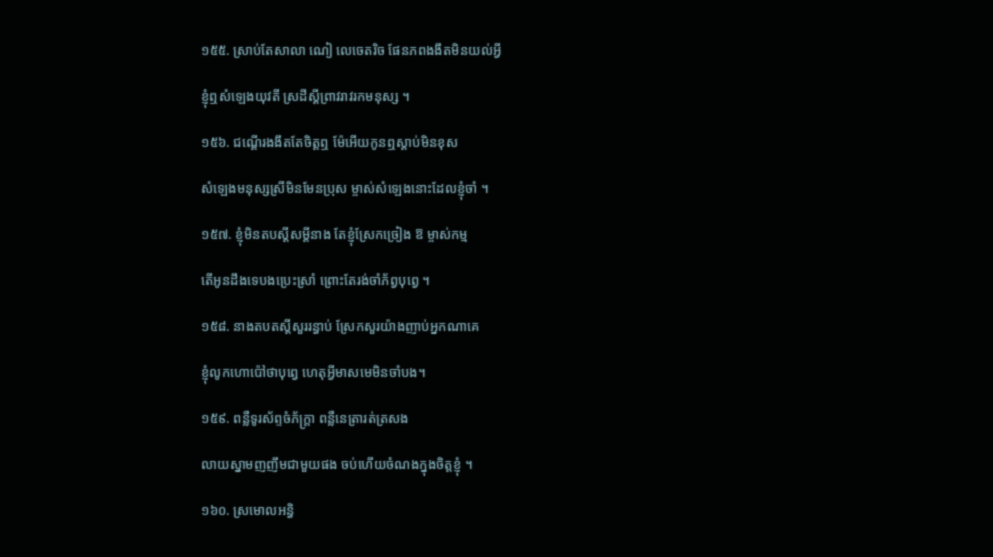១៥៥. ស្រាប់តែសាលា ណៀ លេចេតរិច ផែនភពងងឹតមិនយល់អ្វី

ខ្ញុំឮសំឡេងយុវតី ស្រដីស្តីព្រាវរាវរកមនុស្ស ។

១៥៦. ជណ្តើរងងឹតតែចិត្តឮ ម៉ែអើយកូនឮស្តាប់មិនខុស

សំឡេងមនុស្សស្រីមិនមែនប្រុស ម្ចាស់សំឡេងនោះដែលខ្ញុំចាំ ។

១៥៧. ខ្ញុំមិនតបស្តីសម្តីនាង តែខ្ញុំស្រែកច្រៀង ឱ ម្ចាស់កម្ម

តើអូនដឹងទេបងប្រេះស្រាំ ព្រោះតែរង់ចាំភ័ព្វបុព្វេ ។

១៥៨. នាងតបតស្តីសួររន្ធាប់ ស្រែកសួរយ៉ាងញាប់អ្នកណាគេ

ខ្ញុំលូកហោប៉ៅថាបុព្វេ ហេតុអ្វីមាសមេមិនចាំបង។

១៥៩. ពន្លឺទូរស័ព្ទចំភ័ក្ត្រា ពន្លឺនេត្រារត់ត្រសង

លាយស្នាមញញឹមជាមួយផង ចប់ហើយចំណងក្នុងចិត្តខ្ញុំ ។

១៦០. ស្រមោលអន្ធិ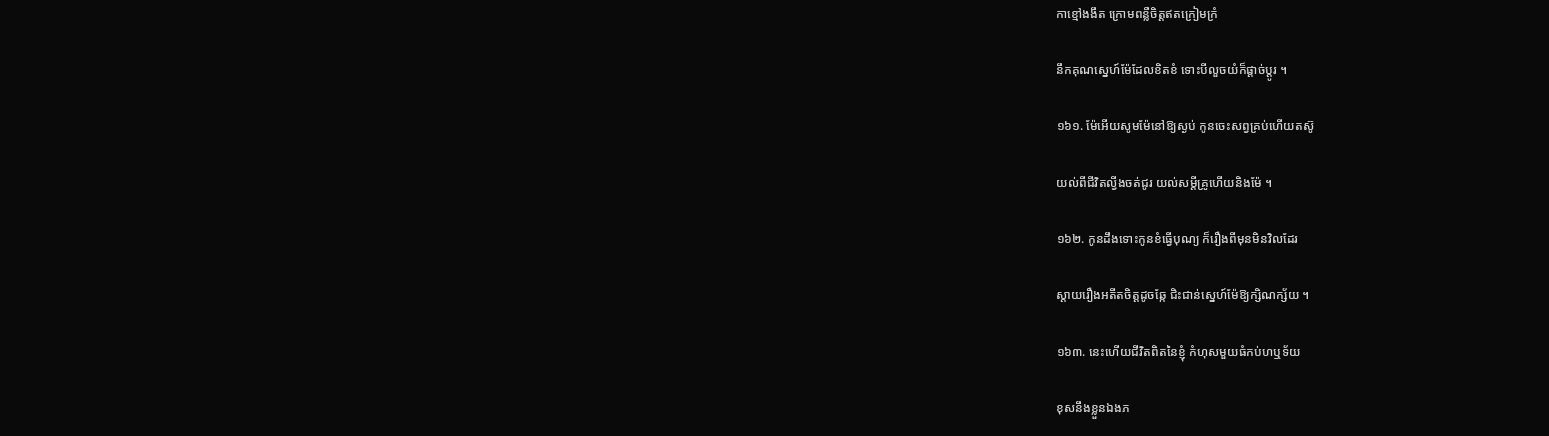កាខ្មៅងងឹត ក្រោមពន្លឺចិត្តឥតក្រៀមក្រំ

នឹកគុណស្នេហ៍ម៉ែដែលខិតខំ ទោះបីលួចយំក៏ផ្តាច់ប្តូរ ។

១៦១. ម៉ែអើយសូមម៉ែនៅឱ្យស្ងប់ កូនចេះសព្វគ្រប់ហើយតស៊ូ

យល់ពីជីវិតល្វីងចត់ជូរ យល់សម្តីគ្រូហើយនិងម៉ែ ។

១៦២. កូនដឹងទោះកូនខំធ្វើបុណ្យ ក៏រឿងពីមុនមិនវិលដែរ

ស្តាយរឿងអតីតចិត្តដូចឆ្កែ ជិះជាន់ស្នេហ៍ម៉ែឱ្យក្សិណក្ស័យ ។

១៦៣. នេះហើយជីវិតពិតនៃខ្ញុំ កំហុសមួយធំកប់ហឬទ័យ

ខុសនឹងខ្លួនឯងភ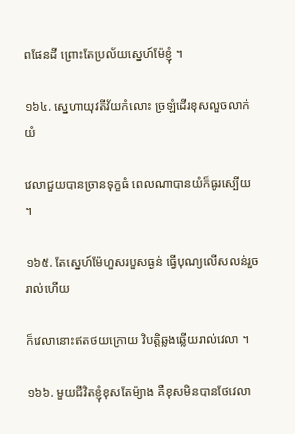ពផែនដី ព្រោះតែប្រល័យស្នេហ៍ម៉ែខ្ញុំ ។

១៦៤. ស្នេហាយុវតីវ័យកំលោះ ច្រឡំដើរខុសលួចលាក់យំ

វេលាជួយបានច្រានទុក្ខធំ ពេលណាបានយំក៏ធូរស្បើយ ។

១៦៥. តែស្នេហ៍ម៉ែហួសរបួសធ្ងន់ ធ្វើបុណ្យលើសលន់រួចរាល់ហើយ

ក៏វេលានោះឥតថយក្រោយ វិបត្តិឆ្លងឆ្លើយរាល់វេលា ។

១៦៦. មួយជីវិតខ្ញុំខុសតែម៉្យាង គឺខុសមិនបានថែវេលា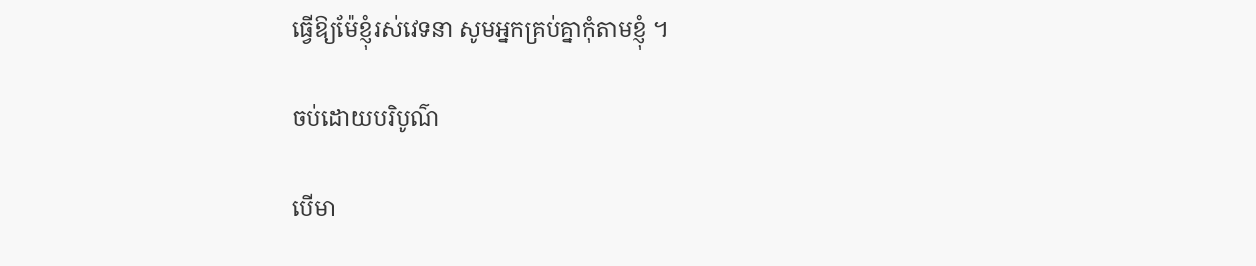ធ្វើឱ្យម៉ែខ្ញុំរស់វេទនា សូមអ្នកគ្រប់គ្នាកុំតាមខ្ញុំ ។

ចប់ដោយបរិបូណ៌

បើមា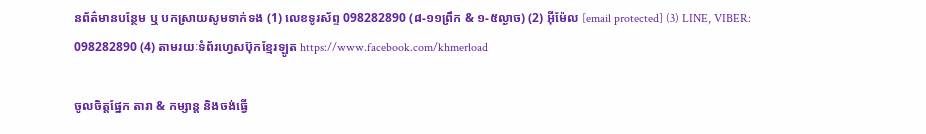នព័ត៌មានបន្ថែម ឬ បកស្រាយសូមទាក់ទង (1) លេខទូរស័ព្ទ 098282890 (៨-១១ព្រឹក & ១-៥ល្ងាច) (2) អ៊ីម៉ែល [email protected] (3) LINE, VIBER: 098282890 (4) តាមរយៈទំព័រហ្វេសប៊ុកខ្មែរឡូត https://www.facebook.com/khmerload

ចូលចិត្តផ្នែក តារា & កម្សាន្ដ និងចង់ធ្វើ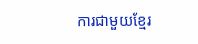ការជាមួយខ្មែរ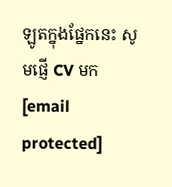ឡូតក្នុងផ្នែកនេះ សូមផ្ញើ CV មក [email protected]